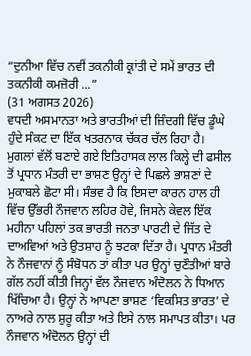“ਦੁਨੀਆ ਵਿੱਚ ਨਵੀਂ ਤਕਨੀਕੀ ਕ੍ਰਾਂਤੀ ਦੇ ਸਮੇਂ ਭਾਰਤ ਦੀ ਤਕਨੀਕੀ ਕਮਜ਼ੋਰੀ ...”
(31 ਅਗਸਤ 2026)
ਵਧਦੀ ਅਸਮਾਨਤਾ ਅਤੇ ਭਾਰਤੀਆਂ ਦੀ ਜ਼ਿੰਦਗੀ ਵਿੱਚ ਡੂੰਘੇ ਹੁੰਦੇ ਸੰਕਟ ਦਾ ਇੱਕ ਖਤਰਨਾਕ ਚੱਕਰ ਚੱਲ ਰਿਹਾ ਹੈ।
ਮੁਗਲਾਂ ਵੱਲੋਂ ਬਣਾਏ ਗਏ ਇਤਿਹਾਸਕ ਲਾਲ ਕਿਲ੍ਹੇ ਦੀ ਫਸੀਲ ਤੋਂ ਪ੍ਰਧਾਨ ਮੰਤਰੀ ਦਾ ਭਾਸ਼ਣ ਉਨ੍ਹਾਂ ਦੇ ਪਿਛਲੇ ਭਾਸ਼ਣਾਂ ਦੇ ਮੁਕਾਬਲੇ ਛੋਟਾ ਸੀ। ਸੰਭਵ ਹੈ ਕਿ ਇਸਦਾ ਕਾਰਨ ਹਾਲ ਹੀ ਵਿੱਚ ਉੱਭਰੀ ਨੌਜਵਾਨ ਲਹਿਰ ਹੋਵੇ, ਜਿਸਨੇ ਕੇਵਲ ਇੱਕ ਮਹੀਨਾ ਪਹਿਲਾਂ ਤਕ ਭਾਰਤੀ ਜਨਤਾ ਪਾਰਟੀ ਦੇ ਜਿੱਤ ਦੇ ਦਾਅਵਿਆਂ ਅਤੇ ਉਤਸ਼ਾਹ ਨੂੰ ਝਟਕਾ ਦਿੱਤਾ ਹੈ। ਪ੍ਰਧਾਨ ਮੰਤਰੀ ਨੇ ਨੌਜਵਾਨਾਂ ਨੂੰ ਸੰਬੋਧਨ ਤਾਂ ਕੀਤਾ ਪਰ ਉਨ੍ਹਾਂ ਚੁਣੌਤੀਆਂ ਬਾਰੇ ਗੱਲ ਨਹੀਂ ਕੀਤੀ ਜਿਨ੍ਹਾਂ ਵੱਲ ਨੌਜਵਾਨ ਅੰਦੋਲਨ ਨੇ ਧਿਆਨ ਖਿੱਚਿਆ ਹੈ। ਉਨ੍ਹਾਂ ਨੇ ਆਪਣਾ ਭਾਸ਼ਣ ‘ਵਿਕਸਿਤ ਭਾਰਤ’ ਦੇ ਨਾਅਰੇ ਨਾਲ ਸ਼ੁਰੂ ਕੀਤਾ ਅਤੇ ਇਸੇ ਨਾਲ ਸਮਾਪਤ ਕੀਤਾ। ਪਰ ਨੌਜਵਾਨ ਅੰਦੋਲਨ ਉਨ੍ਹਾਂ ਦੀ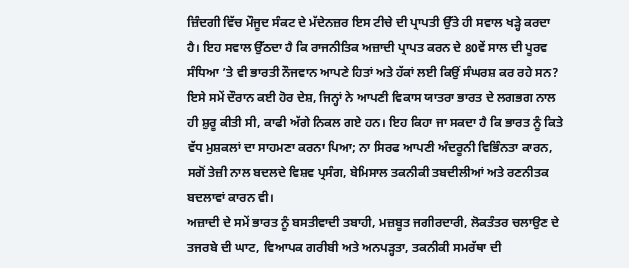ਜ਼ਿੰਦਗੀ ਵਿੱਚ ਮੌਜੂਦ ਸੰਕਟ ਦੇ ਮੱਦੇਨਜ਼ਰ ਇਸ ਟੀਚੇ ਦੀ ਪ੍ਰਾਪਤੀ ਉੱਤੇ ਹੀ ਸਵਾਲ ਖੜ੍ਹੇ ਕਰਦਾ ਹੈ। ਇਹ ਸਵਾਲ ਉੱਠਦਾ ਹੈ ਕਿ ਰਾਜਨੀਤਿਕ ਅਜ਼ਾਦੀ ਪ੍ਰਾਪਤ ਕਰਨ ਦੇ 80ਵੇਂ ਸਾਲ ਦੀ ਪੂਰਵ ਸੰਧਿਆ ’ਤੇ ਵੀ ਭਾਰਤੀ ਨੌਜਵਾਨ ਆਪਣੇ ਹਿਤਾਂ ਅਤੇ ਹੱਕਾਂ ਲਈ ਕਿਉਂ ਸੰਘਰਸ਼ ਕਰ ਰਹੇ ਸਨ?
ਇਸੇ ਸਮੇਂ ਦੌਰਾਨ ਕਈ ਹੋਰ ਦੇਸ਼, ਜਿਨ੍ਹਾਂ ਨੇ ਆਪਣੀ ਵਿਕਾਸ ਯਾਤਰਾ ਭਾਰਤ ਦੇ ਲਗਭਗ ਨਾਲ ਹੀ ਸ਼ੁਰੂ ਕੀਤੀ ਸੀ, ਕਾਫੀ ਅੱਗੇ ਨਿਕਲ ਗਏ ਹਨ। ਇਹ ਕਿਹਾ ਜਾ ਸਕਦਾ ਹੈ ਕਿ ਭਾਰਤ ਨੂੰ ਕਿਤੇ ਵੱਧ ਮੁਸ਼ਕਲਾਂ ਦਾ ਸਾਹਮਣਾ ਕਰਨਾ ਪਿਆ; ਨਾ ਸਿਰਫ ਆਪਣੀ ਅੰਦਰੂਨੀ ਵਿਭਿੰਨਤਾ ਕਾਰਨ, ਸਗੋਂ ਤੇਜ਼ੀ ਨਾਲ ਬਦਲਦੇ ਵਿਸ਼ਵ ਪ੍ਰਸੰਗ, ਬੇਮਿਸਾਲ ਤਕਨੀਕੀ ਤਬਦੀਲੀਆਂ ਅਤੇ ਰਣਨੀਤਕ ਬਦਲਾਵਾਂ ਕਾਰਨ ਵੀ।
ਅਜ਼ਾਦੀ ਦੇ ਸਮੇਂ ਭਾਰਤ ਨੂੰ ਬਸਤੀਵਾਦੀ ਤਬਾਹੀ, ਮਜ਼ਬੂਤ ਜਗੀਰਦਾਰੀ, ਲੋਕਤੰਤਰ ਚਲਾਉਣ ਦੇ ਤਜਰਬੇ ਦੀ ਘਾਟ, ਵਿਆਪਕ ਗਰੀਬੀ ਅਤੇ ਅਨਪੜ੍ਹਤਾ, ਤਕਨੀਕੀ ਸਮਰੱਥਾ ਦੀ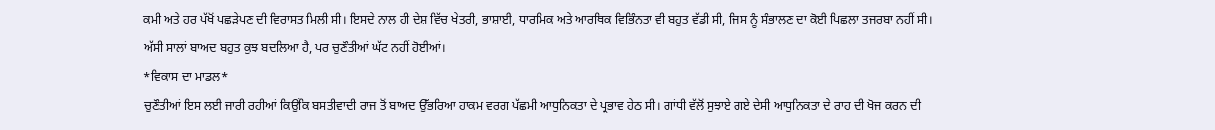ਕਮੀ ਅਤੇ ਹਰ ਪੱਖੋਂ ਪਛੜੇਪਣ ਦੀ ਵਿਰਾਸਤ ਮਿਲੀ ਸੀ। ਇਸਦੇ ਨਾਲ ਹੀ ਦੇਸ਼ ਵਿੱਚ ਖੇਤਰੀ, ਭਾਸ਼ਾਈ, ਧਾਰਮਿਕ ਅਤੇ ਆਰਥਿਕ ਵਿਭਿੰਨਤਾ ਵੀ ਬਹੁਤ ਵੱਡੀ ਸੀ, ਜਿਸ ਨੂੰ ਸੰਭਾਲਣ ਦਾ ਕੋਈ ਪਿਛਲਾ ਤਜਰਬਾ ਨਹੀਂ ਸੀ। ਅੱਸੀ ਸਾਲਾਂ ਬਾਅਦ ਬਹੁਤ ਕੁਝ ਬਦਲਿਆ ਹੈ, ਪਰ ਚੁਣੌਤੀਆਂ ਘੱਟ ਨਹੀਂ ਹੋਈਆਂ।
*ਵਿਕਾਸ ਦਾ ਮਾਡਲ*
ਚੁਣੌਤੀਆਂ ਇਸ ਲਈ ਜਾਰੀ ਰਹੀਆਂ ਕਿਉਂਕਿ ਬਸਤੀਵਾਦੀ ਰਾਜ ਤੋਂ ਬਾਅਦ ਉੱਭਰਿਆ ਹਾਕਮ ਵਰਗ ਪੱਛਮੀ ਆਧੁਨਿਕਤਾ ਦੇ ਪ੍ਰਭਾਵ ਹੇਠ ਸੀ। ਗਾਂਧੀ ਵੱਲੋਂ ਸੁਝਾਏ ਗਏ ਦੇਸੀ ਆਧੁਨਿਕਤਾ ਦੇ ਰਾਹ ਦੀ ਖੋਜ ਕਰਨ ਦੀ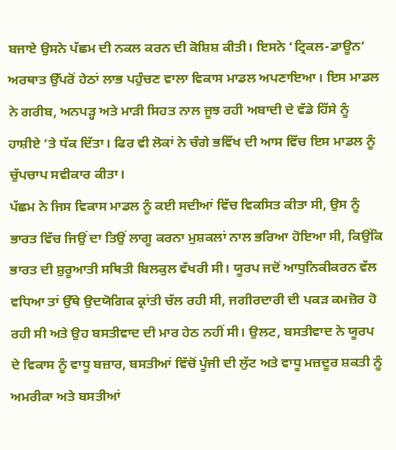ਬਜਾਏ ਉਸਨੇ ਪੱਛਮ ਦੀ ਨਕਲ ਕਰਨ ਦੀ ਕੋਸ਼ਿਸ਼ ਕੀਤੀ। ਇਸਨੇ ‘ਟ੍ਰਿਕਲ-ਡਾਊਨ’ ਅਰਥਾਤ ਉੱਪਰੋਂ ਹੇਠਾਂ ਲਾਭ ਪਹੁੰਚਣ ਵਾਲਾ ਵਿਕਾਸ ਮਾਡਲ ਅਪਣਾਇਆ। ਇਸ ਮਾਡਲ ਨੇ ਗਰੀਬ, ਅਨਪੜ੍ਹ ਅਤੇ ਮਾੜੀ ਸਿਹਤ ਨਾਲ ਜੂਝ ਰਹੀ ਅਬਾਦੀ ਦੇ ਵੱਡੇ ਹਿੱਸੇ ਨੂੰ ਹਾਸ਼ੀਏ ’ਤੇ ਧੱਕ ਦਿੱਤਾ। ਫਿਰ ਵੀ ਲੋਕਾਂ ਨੇ ਚੰਗੇ ਭਵਿੱਖ ਦੀ ਆਸ ਵਿੱਚ ਇਸ ਮਾਡਲ ਨੂੰ ਚੁੱਪਚਾਪ ਸਵੀਕਾਰ ਕੀਤਾ।
ਪੱਛਮ ਨੇ ਜਿਸ ਵਿਕਾਸ ਮਾਡਲ ਨੂੰ ਕਈ ਸਦੀਆਂ ਵਿੱਚ ਵਿਕਸਿਤ ਕੀਤਾ ਸੀ, ਉਸ ਨੂੰ ਭਾਰਤ ਵਿੱਚ ਜਿਉਂ ਦਾ ਤਿਉਂ ਲਾਗੂ ਕਰਨਾ ਮੁਸ਼ਕਲਾਂ ਨਾਲ ਭਰਿਆ ਹੋਇਆ ਸੀ, ਕਿਉਂਕਿ ਭਾਰਤ ਦੀ ਸ਼ੁਰੂਆਤੀ ਸਥਿਤੀ ਬਿਲਕੁਲ ਵੱਖਰੀ ਸੀ। ਯੂਰਪ ਜਦੋਂ ਆਧੁਨਿਕੀਕਰਨ ਵੱਲ ਵਧਿਆ ਤਾਂ ਉੱਥੇ ਉਦਯੋਗਿਕ ਕ੍ਰਾਂਤੀ ਚੱਲ ਰਹੀ ਸੀ, ਜਗੀਰਦਾਰੀ ਦੀ ਪਕੜ ਕਮਜ਼ੋਰ ਹੋ ਰਹੀ ਸੀ ਅਤੇ ਉਹ ਬਸਤੀਵਾਦ ਦੀ ਮਾਰ ਹੇਠ ਨਹੀਂ ਸੀ। ਉਲਟ, ਬਸਤੀਵਾਦ ਨੇ ਯੂਰਪ ਦੇ ਵਿਕਾਸ ਨੂੰ ਵਾਧੂ ਬਜ਼ਾਰ, ਬਸਤੀਆਂ ਵਿੱਚੋਂ ਪੂੰਜੀ ਦੀ ਲੁੱਟ ਅਤੇ ਵਾਧੂ ਮਜ਼ਦੂਰ ਸ਼ਕਤੀ ਨੂੰ ਅਮਰੀਕਾ ਅਤੇ ਬਸਤੀਆਂ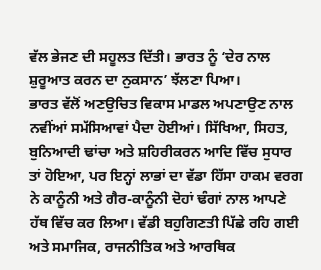ਵੱਲ ਭੇਜਣ ਦੀ ਸਹੂਲਤ ਦਿੱਤੀ। ਭਾਰਤ ਨੂੰ ‘ਦੇਰ ਨਾਲ ਸ਼ੁਰੂਆਤ ਕਰਨ ਦਾ ਨੁਕਸਾਨ’ ਝੱਲਣਾ ਪਿਆ।
ਭਾਰਤ ਵੱਲੋਂ ਅਣਉਚਿਤ ਵਿਕਾਸ ਮਾਡਲ ਅਪਣਾਉਣ ਨਾਲ ਨਵੀਂਆਂ ਸਮੱਸਿਆਵਾਂ ਪੈਦਾ ਹੋਈਆਂ। ਸਿੱਖਿਆ, ਸਿਹਤ, ਬੁਨਿਆਦੀ ਢਾਂਚਾ ਅਤੇ ਸ਼ਹਿਰੀਕਰਨ ਆਦਿ ਵਿੱਚ ਸੁਧਾਰ ਤਾਂ ਹੋਇਆ, ਪਰ ਇਨ੍ਹਾਂ ਲਾਭਾਂ ਦਾ ਵੱਡਾ ਹਿੱਸਾ ਹਾਕਮ ਵਰਗ ਨੇ ਕਾਨੂੰਨੀ ਅਤੇ ਗੈਰ-ਕਾਨੂੰਨੀ ਦੋਹਾਂ ਢੰਗਾਂ ਨਾਲ ਆਪਣੇ ਹੱਥ ਵਿੱਚ ਕਰ ਲਿਆ। ਵੱਡੀ ਬਹੁਗਿਣਤੀ ਪਿੱਛੇ ਰਹਿ ਗਈ ਅਤੇ ਸਮਾਜਿਕ, ਰਾਜਨੀਤਿਕ ਅਤੇ ਆਰਥਿਕ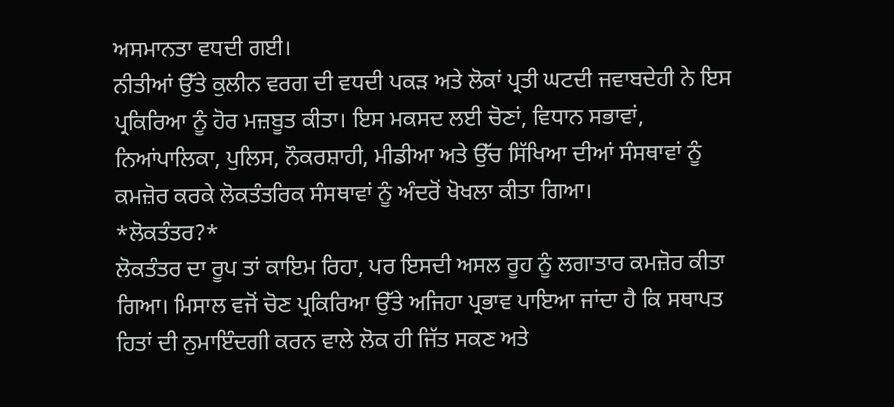ਅਸਮਾਨਤਾ ਵਧਦੀ ਗਈ।
ਨੀਤੀਆਂ ਉੱਤੇ ਕੁਲੀਨ ਵਰਗ ਦੀ ਵਧਦੀ ਪਕੜ ਅਤੇ ਲੋਕਾਂ ਪ੍ਰਤੀ ਘਟਦੀ ਜਵਾਬਦੇਹੀ ਨੇ ਇਸ ਪ੍ਰਕਿਰਿਆ ਨੂੰ ਹੋਰ ਮਜ਼ਬੂਤ ਕੀਤਾ। ਇਸ ਮਕਸਦ ਲਈ ਚੋਣਾਂ, ਵਿਧਾਨ ਸਭਾਵਾਂ, ਨਿਆਂਪਾਲਿਕਾ, ਪੁਲਿਸ, ਨੌਕਰਸ਼ਾਹੀ, ਮੀਡੀਆ ਅਤੇ ਉੱਚ ਸਿੱਖਿਆ ਦੀਆਂ ਸੰਸਥਾਵਾਂ ਨੂੰ ਕਮਜ਼ੋਰ ਕਰਕੇ ਲੋਕਤੰਤਰਿਕ ਸੰਸਥਾਵਾਂ ਨੂੰ ਅੰਦਰੋਂ ਖੋਖਲਾ ਕੀਤਾ ਗਿਆ।
*ਲੋਕਤੰਤਰ?*
ਲੋਕਤੰਤਰ ਦਾ ਰੂਪ ਤਾਂ ਕਾਇਮ ਰਿਹਾ, ਪਰ ਇਸਦੀ ਅਸਲ ਰੂਹ ਨੂੰ ਲਗਾਤਾਰ ਕਮਜ਼ੋਰ ਕੀਤਾ ਗਿਆ। ਮਿਸਾਲ ਵਜੋਂ ਚੋਣ ਪ੍ਰਕਿਰਿਆ ਉੱਤੇ ਅਜਿਹਾ ਪ੍ਰਭਾਵ ਪਾਇਆ ਜਾਂਦਾ ਹੈ ਕਿ ਸਥਾਪਤ ਹਿਤਾਂ ਦੀ ਨੁਮਾਇੰਦਗੀ ਕਰਨ ਵਾਲੇ ਲੋਕ ਹੀ ਜਿੱਤ ਸਕਣ ਅਤੇ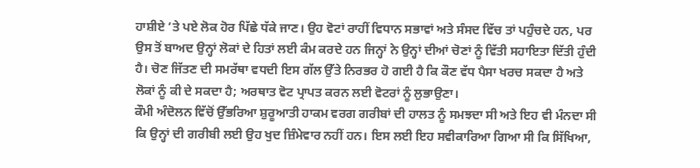ਹਾਸ਼ੀਏ ’ਤੇ ਪਏ ਲੋਕ ਹੋਰ ਪਿੱਛੇ ਧੱਕੇ ਜਾਣ। ਉਹ ਵੋਟਾਂ ਰਾਹੀਂ ਵਿਧਾਨ ਸਭਾਵਾਂ ਅਤੇ ਸੰਸਦ ਵਿੱਚ ਤਾਂ ਪਹੁੰਚਦੇ ਹਨ, ਪਰ ਉਸ ਤੋਂ ਬਾਅਦ ਉਨ੍ਹਾਂ ਲੋਕਾਂ ਦੇ ਹਿਤਾਂ ਲਈ ਕੰਮ ਕਰਦੇ ਹਨ ਜਿਨ੍ਹਾਂ ਨੇ ਉਨ੍ਹਾਂ ਦੀਆਂ ਚੋਣਾਂ ਨੂੰ ਵਿੱਤੀ ਸਹਾਇਤਾ ਦਿੱਤੀ ਹੁੰਦੀ ਹੈ। ਚੋਣ ਜਿੱਤਣ ਦੀ ਸਮਰੱਥਾ ਵਧਦੀ ਇਸ ਗੱਲ ਉੱਤੇ ਨਿਰਭਰ ਹੋ ਗਈ ਹੈ ਕਿ ਕੌਣ ਵੱਧ ਪੈਸਾ ਖਰਚ ਸਕਦਾ ਹੈ ਅਤੇ ਲੋਕਾਂ ਨੂੰ ਕੀ ਦੇ ਸਕਦਾ ਹੈ; ਅਰਥਾਤ ਵੋਟ ਪ੍ਰਾਪਤ ਕਰਨ ਲਈ ਵੋਟਰਾਂ ਨੂੰ ਲੁਭਾਉਣਾ।
ਕੌਮੀ ਅੰਦੋਲਨ ਵਿੱਚੋਂ ਉੱਭਰਿਆ ਸ਼ੁਰੂਆਤੀ ਹਾਕਮ ਵਰਗ ਗਰੀਬਾਂ ਦੀ ਹਾਲਤ ਨੂੰ ਸਮਝਦਾ ਸੀ ਅਤੇ ਇਹ ਵੀ ਮੰਨਦਾ ਸੀ ਕਿ ਉਨ੍ਹਾਂ ਦੀ ਗਰੀਬੀ ਲਈ ਉਹ ਖੁਦ ਜ਼ਿੰਮੇਵਾਰ ਨਹੀਂ ਹਨ। ਇਸ ਲਈ ਇਹ ਸਵੀਕਾਰਿਆ ਗਿਆ ਸੀ ਕਿ ਸਿੱਖਿਆ,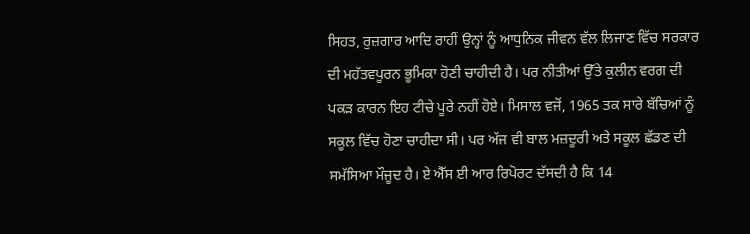ਸਿਹਤ, ਰੁਜ਼ਗਾਰ ਆਦਿ ਰਾਹੀਂ ਉਨ੍ਹਾਂ ਨੂੰ ਆਧੁਨਿਕ ਜੀਵਨ ਵੱਲ ਲਿਜਾਣ ਵਿੱਚ ਸਰਕਾਰ ਦੀ ਮਹੱਤਵਪੂਰਨ ਭੂਮਿਕਾ ਹੋਣੀ ਚਾਹੀਦੀ ਹੈ। ਪਰ ਨੀਤੀਆਂ ਉੱਤੇ ਕੁਲੀਨ ਵਰਗ ਦੀ ਪਕੜ ਕਾਰਨ ਇਹ ਟੀਚੇ ਪੂਰੇ ਨਹੀਂ ਹੋਏ। ਮਿਸਾਲ ਵਜੋਂ, 1965 ਤਕ ਸਾਰੇ ਬੱਚਿਆਂ ਨੂੰ ਸਕੂਲ ਵਿੱਚ ਹੋਣਾ ਚਾਹੀਦਾ ਸੀ। ਪਰ ਅੱਜ ਵੀ ਬਾਲ ਮਜ਼ਦੂਰੀ ਅਤੇ ਸਕੂਲ ਛੱਡਣ ਦੀ ਸਮੱਸਿਆ ਮੌਜੂਦ ਹੈ। ਏ ਐੱਸ ਈ ਆਰ ਰਿਪੋਰਟ ਦੱਸਦੀ ਹੈ ਕਿ 14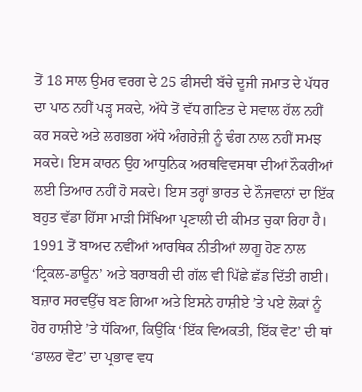ਤੋਂ 18 ਸਾਲ ਉਮਰ ਵਰਗ ਦੇ 25 ਫੀਸਦੀ ਬੱਚੇ ਦੂਜੀ ਜਮਾਤ ਦੇ ਪੱਧਰ ਦਾ ਪਾਠ ਨਹੀਂ ਪੜ੍ਹ ਸਕਦੇ, ਅੱਧੇ ਤੋਂ ਵੱਧ ਗਣਿਤ ਦੇ ਸਵਾਲ ਹੱਲ ਨਹੀਂ ਕਰ ਸਕਦੇ ਅਤੇ ਲਗਭਗ ਅੱਧੇ ਅੰਗਰੇਜ਼ੀ ਨੂੰ ਢੰਗ ਨਾਲ ਨਹੀਂ ਸਮਝ ਸਕਦੇ। ਇਸ ਕਾਰਨ ਉਹ ਆਧੁਨਿਕ ਅਰਥਵਿਵਸਥਾ ਦੀਆਂ ਨੌਕਰੀਆਂ ਲਈ ਤਿਆਰ ਨਹੀਂ ਹੋ ਸਕਦੇ। ਇਸ ਤਰ੍ਹਾਂ ਭਾਰਤ ਦੇ ਨੌਜਵਾਨਾਂ ਦਾ ਇੱਕ ਬਹੁਤ ਵੱਡਾ ਹਿੱਸਾ ਮਾੜੀ ਸਿੱਖਿਆ ਪ੍ਰਣਾਲੀ ਦੀ ਕੀਮਤ ਚੁਕਾ ਰਿਹਾ ਹੈ।
1991 ਤੋਂ ਬਾਅਦ ਨਵੀਂਆਂ ਆਰਥਿਕ ਨੀਤੀਆਂ ਲਾਗੂ ਹੋਣ ਨਾਲ ‘ਟ੍ਰਿਕਲ-ਡਾਊਨ’ ਅਤੇ ਬਰਾਬਰੀ ਦੀ ਗੱਲ ਵੀ ਪਿੱਛੇ ਛੱਡ ਦਿੱਤੀ ਗਈ। ਬਜ਼ਾਰ ਸਰਵਉੱਚ ਬਣ ਗਿਆ ਅਤੇ ਇਸਨੇ ਹਾਸ਼ੀਏ ’ਤੇ ਪਏ ਲੋਕਾਂ ਨੂੰ ਹੋਰ ਹਾਸ਼ੀਏ ’ਤੇ ਧੱਕਿਆ, ਕਿਉਂਕਿ ‘ਇੱਕ ਵਿਅਕਤੀ, ਇੱਕ ਵੋਟ’ ਦੀ ਥਾਂ ‘ਡਾਲਰ ਵੋਟ’ ਦਾ ਪ੍ਰਭਾਵ ਵਧ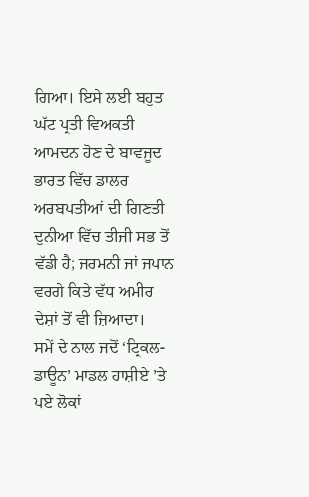ਗਿਆ। ਇਸੇ ਲਈ ਬਹੁਤ ਘੱਟ ਪ੍ਰਤੀ ਵਿਅਕਤੀ ਆਮਦਨ ਹੋਣ ਦੇ ਬਾਵਜੂਦ ਭਾਰਤ ਵਿੱਚ ਡਾਲਰ ਅਰਬਪਤੀਆਂ ਦੀ ਗਿਣਤੀ ਦੁਨੀਆ ਵਿੱਚ ਤੀਜੀ ਸਭ ਤੋਂ ਵੱਡੀ ਹੈ; ਜਰਮਨੀ ਜਾਂ ਜਪਾਨ ਵਰਗੇ ਕਿਤੇ ਵੱਧ ਅਮੀਰ ਦੇਸ਼ਾਂ ਤੋਂ ਵੀ ਜ਼ਿਆਦਾ।
ਸਮੇਂ ਦੇ ਨਾਲ ਜਦੋਂ ‘ਟ੍ਰਿਕਲ-ਡਾਊਨ’ ਮਾਡਲ ਹਾਸ਼ੀਏ ’ਤੇ ਪਏ ਲੋਕਾਂ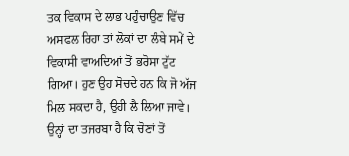ਤਕ ਵਿਕਾਸ ਦੇ ਲਾਭ ਪਹੁੰਚਾਉਣ ਵਿੱਚ ਅਸਫਲ ਰਿਹਾ ਤਾਂ ਲੋਕਾਂ ਦਾ ਲੰਬੇ ਸਮੇਂ ਦੇ ਵਿਕਾਸੀ ਵਾਅਦਿਆਂ ਤੋਂ ਭਰੋਸਾ ਟੁੱਟ ਗਿਆ। ਹੁਣ ਉਹ ਸੋਚਦੇ ਹਨ ਕਿ ਜੋ ਅੱਜ ਮਿਲ ਸਕਦਾ ਹੈ, ਉਹੀ ਲੈ ਲਿਆ ਜਾਵੇ। ਉਨ੍ਹਾਂ ਦਾ ਤਜਰਬਾ ਹੈ ਕਿ ਚੋਣਾਂ ਤੋਂ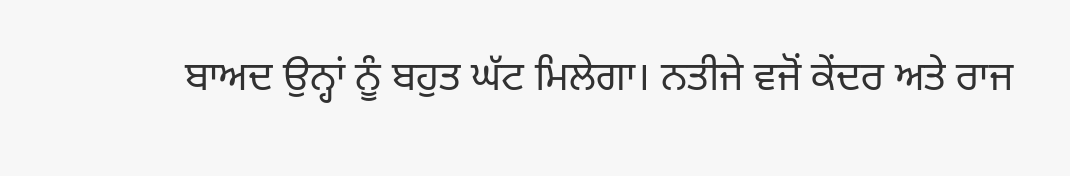ਬਾਅਦ ਉਨ੍ਹਾਂ ਨੂੰ ਬਹੁਤ ਘੱਟ ਮਿਲੇਗਾ। ਨਤੀਜੇ ਵਜੋਂ ਕੇਂਦਰ ਅਤੇ ਰਾਜ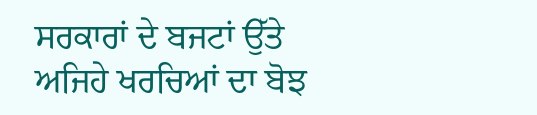ਸਰਕਾਰਾਂ ਦੇ ਬਜਟਾਂ ਉੱਤੇ ਅਜਿਹੇ ਖਰਚਿਆਂ ਦਾ ਬੋਝ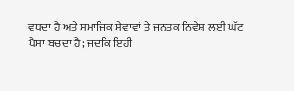ਵਧਦਾ ਹੈ ਅਤੇ ਸਮਾਜਿਕ ਸੇਵਾਵਾਂ ਤੇ ਜਨਤਕ ਨਿਵੇਸ਼ ਲਈ ਘੱਟ ਪੈਸਾ ਬਚਦਾ ਹੈ; ਜਦਕਿ ਇਹੀ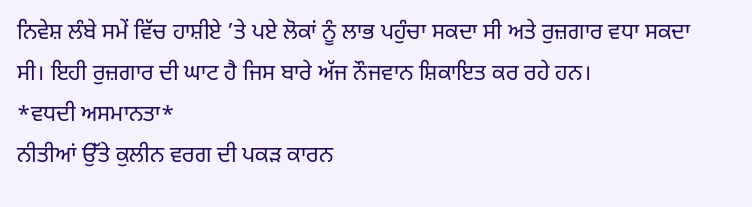ਨਿਵੇਸ਼ ਲੰਬੇ ਸਮੇਂ ਵਿੱਚ ਹਾਸ਼ੀਏ ’ਤੇ ਪਏ ਲੋਕਾਂ ਨੂੰ ਲਾਭ ਪਹੁੰਚਾ ਸਕਦਾ ਸੀ ਅਤੇ ਰੁਜ਼ਗਾਰ ਵਧਾ ਸਕਦਾ ਸੀ। ਇਹੀ ਰੁਜ਼ਗਾਰ ਦੀ ਘਾਟ ਹੈ ਜਿਸ ਬਾਰੇ ਅੱਜ ਨੌਜਵਾਨ ਸ਼ਿਕਾਇਤ ਕਰ ਰਹੇ ਹਨ।
*ਵਧਦੀ ਅਸਮਾਨਤਾ*
ਨੀਤੀਆਂ ਉੱਤੇ ਕੁਲੀਨ ਵਰਗ ਦੀ ਪਕੜ ਕਾਰਨ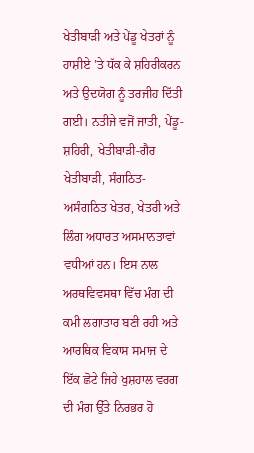ਖੇਤੀਬਾੜੀ ਅਤੇ ਪੇਂਡੂ ਖੇਤਰਾਂ ਨੂੰ ਹਾਸ਼ੀਏ ’ਤੇ ਧੱਕ ਕੇ ਸ਼ਹਿਰੀਕਰਨ ਅਤੇ ਉਦਯੋਗ ਨੂੰ ਤਰਜੀਹ ਦਿੱਤੀ ਗਈ। ਨਤੀਜੇ ਵਜੋਂ ਜਾਤੀ, ਪੇਂਡੂ-ਸ਼ਹਿਰੀ, ਖੇਤੀਬਾੜੀ-ਗੈਰ ਖੇਤੀਬਾੜੀ, ਸੰਗਠਿਤ-ਅਸੰਗਠਿਤ ਖੇਤਰ, ਖੇਤਰੀ ਅਤੇ ਲਿੰਗ ਅਧਾਰਤ ਅਸਮਾਨਤਾਵਾਂ ਵਧੀਆਂ ਹਨ। ਇਸ ਨਾਲ ਅਰਥਵਿਵਸਥਾ ਵਿੱਚ ਮੰਗ ਦੀ ਕਮੀ ਲਗਾਤਾਰ ਬਣੀ ਰਹੀ ਅਤੇ ਆਰਥਿਕ ਵਿਕਾਸ ਸਮਾਜ ਦੇ ਇੱਕ ਛੋਟੇ ਜਿਹੇ ਖੁਸ਼ਹਾਲ ਵਰਗ ਦੀ ਮੰਗ ਉੱਤੇ ਨਿਰਭਰ ਹੋ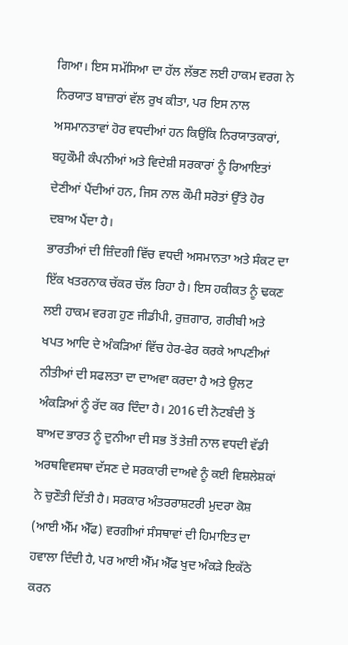ਗਿਆ। ਇਸ ਸਮੱਸਿਆ ਦਾ ਹੱਲ ਲੱਭਣ ਲਈ ਹਾਕਮ ਵਰਗ ਨੇ ਨਿਰਯਾਤ ਬਾਜ਼ਾਰਾਂ ਵੱਲ ਰੁਖ ਕੀਤਾ, ਪਰ ਇਸ ਨਾਲ ਅਸਮਾਨਤਾਵਾਂ ਹੋਰ ਵਧਦੀਆਂ ਹਨ ਕਿਉਂਕਿ ਨਿਰਯਾਤਕਾਰਾਂ, ਬਹੁਕੌਮੀ ਕੰਪਨੀਆਂ ਅਤੇ ਵਿਦੇਸ਼ੀ ਸਰਕਾਰਾਂ ਨੂੰ ਰਿਆਇਤਾਂ ਦੇਣੀਆਂ ਪੈਂਦੀਆਂ ਹਨ, ਜਿਸ ਨਾਲ ਕੌਮੀ ਸਰੋਤਾਂ ਉੱਤੇ ਹੋਰ ਦਬਾਅ ਪੈਂਦਾ ਹੈ।
ਭਾਰਤੀਆਂ ਦੀ ਜ਼ਿੰਦਗੀ ਵਿੱਚ ਵਧਦੀ ਅਸਮਾਨਤਾ ਅਤੇ ਸੰਕਟ ਦਾ ਇੱਕ ਖਤਰਨਾਕ ਚੱਕਰ ਚੱਲ ਰਿਹਾ ਹੈ। ਇਸ ਹਕੀਕਤ ਨੂੰ ਢਕਣ ਲਈ ਹਾਕਮ ਵਰਗ ਹੁਣ ਜੀਡੀਪੀ, ਰੁਜ਼ਗਾਰ, ਗਰੀਬੀ ਅਤੇ ਖਪਤ ਆਦਿ ਦੇ ਅੰਕੜਿਆਂ ਵਿੱਚ ਹੇਰ-ਫੇਰ ਕਰਕੇ ਆਪਣੀਆਂ ਨੀਤੀਆਂ ਦੀ ਸਫਲਤਾ ਦਾ ਦਾਅਵਾ ਕਰਦਾ ਹੈ ਅਤੇ ਉਲਟ ਅੰਕੜਿਆਂ ਨੂੰ ਰੱਦ ਕਰ ਦਿੰਦਾ ਹੈ। 2016 ਦੀ ਨੋਟਬੰਦੀ ਤੋਂ ਬਾਅਦ ਭਾਰਤ ਨੂੰ ਦੁਨੀਆ ਦੀ ਸਭ ਤੋਂ ਤੇਜ਼ੀ ਨਾਲ ਵਧਦੀ ਵੱਡੀ ਅਰਥਵਿਵਸਥਾ ਦੱਸਣ ਦੇ ਸਰਕਾਰੀ ਦਾਅਵੇ ਨੂੰ ਕਈ ਵਿਸ਼ਲੇਸ਼ਕਾਂ ਨੇ ਚੁਣੌਤੀ ਦਿੱਤੀ ਹੈ। ਸਰਕਾਰ ਅੰਤਰਰਾਸ਼ਟਰੀ ਮੁਦਰਾ ਕੋਸ਼ (ਆਈ ਐੱਮ ਐੱਫ) ਵਰਗੀਆਂ ਸੰਸਥਾਵਾਂ ਦੀ ਹਿਮਾਇਤ ਦਾ ਹਵਾਲਾ ਦਿੰਦੀ ਹੈ, ਪਰ ਆਈ ਐੱਮ ਐੱਫ ਖੁਦ ਅੰਕੜੇ ਇਕੱਠੇ ਕਰਨ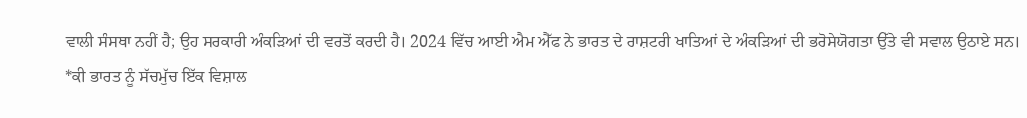ਵਾਲੀ ਸੰਸਥਾ ਨਹੀਂ ਹੈ; ਉਹ ਸਰਕਾਰੀ ਅੰਕੜਿਆਂ ਦੀ ਵਰਤੋਂ ਕਰਦੀ ਹੈ। 2024 ਵਿੱਚ ਆਈ ਐਮ ਐੱਫ ਨੇ ਭਾਰਤ ਦੇ ਰਾਸ਼ਟਰੀ ਖਾਤਿਆਂ ਦੇ ਅੰਕੜਿਆਂ ਦੀ ਭਰੋਸੇਯੋਗਤਾ ਉੱਤੇ ਵੀ ਸਵਾਲ ਉਠਾਏ ਸਨ।
*ਕੀ ਭਾਰਤ ਨੂੰ ਸੱਚਮੁੱਚ ਇੱਕ ਵਿਸ਼ਾਲ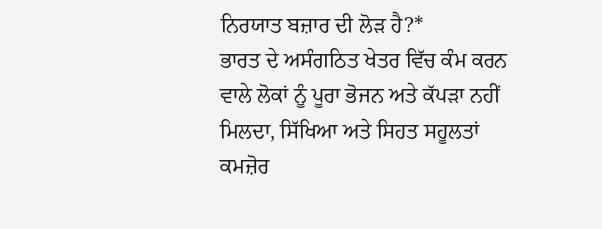ਨਿਰਯਾਤ ਬਜ਼ਾਰ ਦੀ ਲੋੜ ਹੈ?*
ਭਾਰਤ ਦੇ ਅਸੰਗਠਿਤ ਖੇਤਰ ਵਿੱਚ ਕੰਮ ਕਰਨ ਵਾਲੇ ਲੋਕਾਂ ਨੂੰ ਪੂਰਾ ਭੋਜਨ ਅਤੇ ਕੱਪੜਾ ਨਹੀਂ ਮਿਲਦਾ, ਸਿੱਖਿਆ ਅਤੇ ਸਿਹਤ ਸਹੂਲਤਾਂ ਕਮਜ਼ੋਰ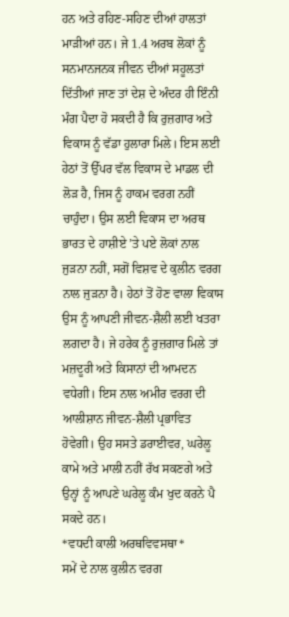ਹਨ ਅਤੇ ਰਹਿਣ-ਸਹਿਣ ਦੀਆਂ ਹਾਲਤਾਂ ਮਾੜੀਆਂ ਹਨ। ਜੇ 1.4 ਅਰਬ ਲੋਕਾਂ ਨੂੰ ਸਨਮਾਨਜਨਕ ਜੀਵਨ ਦੀਆਂ ਸਹੂਲਤਾਂ ਦਿੱਤੀਆਂ ਜਾਣ ਤਾਂ ਦੇਸ਼ ਦੇ ਅੰਦਰ ਹੀ ਇੰਨੀ ਮੰਗ ਪੈਦਾ ਹੋ ਸਕਦੀ ਹੈ ਕਿ ਰੁਜ਼ਗਾਰ ਅਤੇ ਵਿਕਾਸ ਨੂੰ ਵੱਡਾ ਹੁਲਾਰਾ ਮਿਲੇ। ਇਸ ਲਈ ਹੇਠਾਂ ਤੋਂ ਉੱਪਰ ਵੱਲ ਵਿਕਾਸ ਦੇ ਮਾਡਲ ਦੀ ਲੋੜ ਹੈ, ਜਿਸ ਨੂੰ ਹਾਕਮ ਵਰਗ ਨਹੀਂ ਚਾਹੁੰਦਾ। ਉਸ ਲਈ ਵਿਕਾਸ ਦਾ ਅਰਥ ਭਾਰਤ ਦੇ ਹਾਸ਼ੀਏ ’ਤੇ ਪਏ ਲੋਕਾਂ ਨਾਲ ਜੁੜਨਾ ਨਹੀਂ, ਸਗੋਂ ਵਿਸ਼ਵ ਦੇ ਕੁਲੀਨ ਵਰਗ ਨਾਲ ਜੁੜਨਾ ਹੈ। ਹੇਠਾਂ ਤੋਂ ਹੋਣ ਵਾਲਾ ਵਿਕਾਸ ਉਸ ਨੂੰ ਆਪਣੀ ਜੀਵਨ-ਸ਼ੈਲੀ ਲਈ ਖਤਰਾ ਲਗਦਾ ਹੈ। ਜੇ ਹਰੇਕ ਨੂੰ ਰੁਜ਼ਗਾਰ ਮਿਲੇ ਤਾਂ ਮਜ਼ਦੂਰੀ ਅਤੇ ਕਿਸਾਨਾਂ ਦੀ ਆਮਦਨ ਵਧੇਗੀ। ਇਸ ਨਾਲ ਅਮੀਰ ਵਰਗ ਦੀ ਆਲੀਸ਼ਾਨ ਜੀਵਨ-ਸ਼ੈਲੀ ਪ੍ਰਭਾਵਿਤ ਹੋਵੇਗੀ। ਉਹ ਸਸਤੇ ਡਰਾਈਵਰ, ਘਰੇਲੂ ਕਾਮੇ ਅਤੇ ਮਾਲੀ ਨਹੀਂ ਰੱਖ ਸਕਣਗੇ ਅਤੇ ਉਨ੍ਹਾਂ ਨੂੰ ਆਪਣੇ ਘਰੇਲੂ ਕੰਮ ਖੁਦ ਕਰਨੇ ਪੈ ਸਕਦੇ ਹਨ।
*ਵਧਦੀ ਕਾਲੀ ਅਰਥਵਿਵਸਥਾ*
ਸਮੇਂ ਦੇ ਨਾਲ ਕੁਲੀਨ ਵਰਗ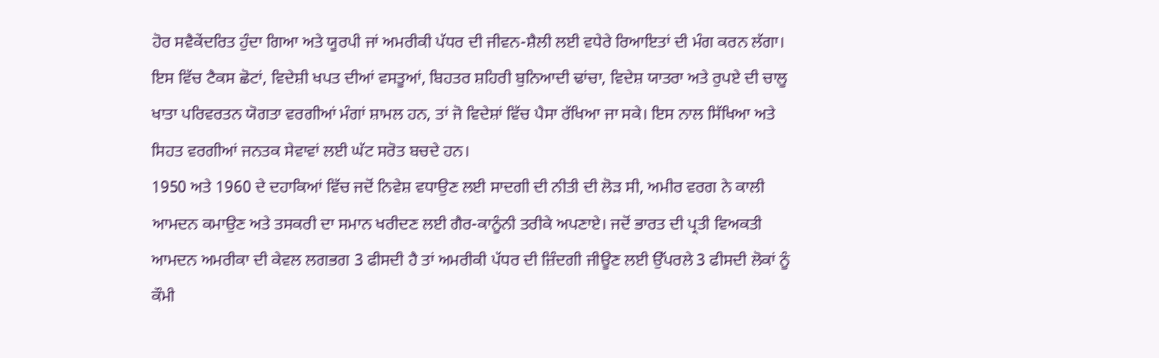ਹੋਰ ਸਵੈਕੇਂਦਰਿਤ ਹੁੰਦਾ ਗਿਆ ਅਤੇ ਯੂਰਪੀ ਜਾਂ ਅਮਰੀਕੀ ਪੱਧਰ ਦੀ ਜੀਵਨ-ਸ਼ੈਲੀ ਲਈ ਵਧੇਰੇ ਰਿਆਇਤਾਂ ਦੀ ਮੰਗ ਕਰਨ ਲੱਗਾ। ਇਸ ਵਿੱਚ ਟੈਕਸ ਛੋਟਾਂ, ਵਿਦੇਸ਼ੀ ਖਪਤ ਦੀਆਂ ਵਸਤੂਆਂ, ਬਿਹਤਰ ਸ਼ਹਿਰੀ ਬੁਨਿਆਦੀ ਢਾਂਚਾ, ਵਿਦੇਸ਼ ਯਾਤਰਾ ਅਤੇ ਰੁਪਏ ਦੀ ਚਾਲੂ ਖਾਤਾ ਪਰਿਵਰਤਨ ਯੋਗਤਾ ਵਰਗੀਆਂ ਮੰਗਾਂ ਸ਼ਾਮਲ ਹਨ, ਤਾਂ ਜੋ ਵਿਦੇਸ਼ਾਂ ਵਿੱਚ ਪੈਸਾ ਰੱਖਿਆ ਜਾ ਸਕੇ। ਇਸ ਨਾਲ ਸਿੱਖਿਆ ਅਤੇ ਸਿਹਤ ਵਰਗੀਆਂ ਜਨਤਕ ਸੇਵਾਵਾਂ ਲਈ ਘੱਟ ਸਰੋਤ ਬਚਦੇ ਹਨ।
1950 ਅਤੇ 1960 ਦੇ ਦਹਾਕਿਆਂ ਵਿੱਚ ਜਦੋਂ ਨਿਵੇਸ਼ ਵਧਾਉਣ ਲਈ ਸਾਦਗੀ ਦੀ ਨੀਤੀ ਦੀ ਲੋੜ ਸੀ, ਅਮੀਰ ਵਰਗ ਨੇ ਕਾਲੀ ਆਮਦਨ ਕਮਾਉਣ ਅਤੇ ਤਸਕਰੀ ਦਾ ਸਮਾਨ ਖਰੀਦਣ ਲਈ ਗੈਰ-ਕਾਨੂੰਨੀ ਤਰੀਕੇ ਅਪਣਾਏ। ਜਦੋਂ ਭਾਰਤ ਦੀ ਪ੍ਰਤੀ ਵਿਅਕਤੀ ਆਮਦਨ ਅਮਰੀਕਾ ਦੀ ਕੇਵਲ ਲਗਭਗ 3 ਫੀਸਦੀ ਹੈ ਤਾਂ ਅਮਰੀਕੀ ਪੱਧਰ ਦੀ ਜ਼ਿੰਦਗੀ ਜੀਊਣ ਲਈ ਉੱਪਰਲੇ 3 ਫੀਸਦੀ ਲੋਕਾਂ ਨੂੰ ਕੌਮੀ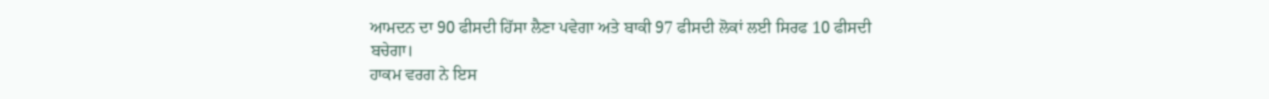ਆਮਦਨ ਦਾ 90 ਫੀਸਦੀ ਹਿੱਸਾ ਲੈਣਾ ਪਵੇਗਾ ਅਤੇ ਬਾਕੀ 97 ਫੀਸਦੀ ਲੋਕਾਂ ਲਈ ਸਿਰਫ 10 ਫੀਸਦੀ ਬਚੇਗਾ।
ਹਾਕਮ ਵਰਗ ਨੇ ਇਸ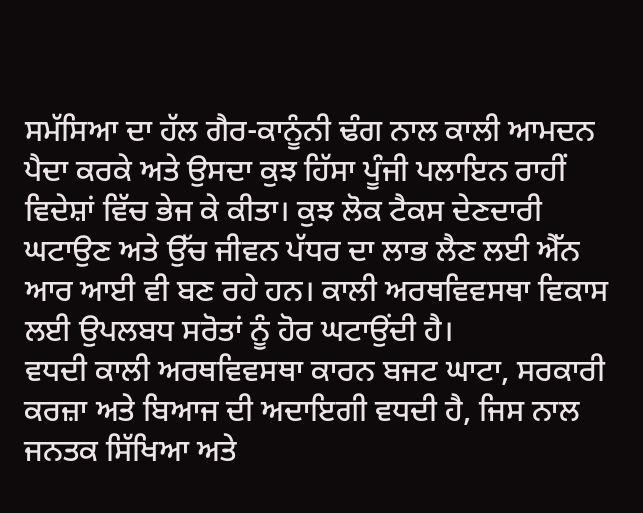ਸਮੱਸਿਆ ਦਾ ਹੱਲ ਗੈਰ-ਕਾਨੂੰਨੀ ਢੰਗ ਨਾਲ ਕਾਲੀ ਆਮਦਨ ਪੈਦਾ ਕਰਕੇ ਅਤੇ ਉਸਦਾ ਕੁਝ ਹਿੱਸਾ ਪੂੰਜੀ ਪਲਾਇਨ ਰਾਹੀਂ ਵਿਦੇਸ਼ਾਂ ਵਿੱਚ ਭੇਜ ਕੇ ਕੀਤਾ। ਕੁਝ ਲੋਕ ਟੈਕਸ ਦੇਣਦਾਰੀ ਘਟਾਉਣ ਅਤੇ ਉੱਚ ਜੀਵਨ ਪੱਧਰ ਦਾ ਲਾਭ ਲੈਣ ਲਈ ਐੱਨ ਆਰ ਆਈ ਵੀ ਬਣ ਰਹੇ ਹਨ। ਕਾਲੀ ਅਰਥਵਿਵਸਥਾ ਵਿਕਾਸ ਲਈ ਉਪਲਬਧ ਸਰੋਤਾਂ ਨੂੰ ਹੋਰ ਘਟਾਉਂਦੀ ਹੈ।
ਵਧਦੀ ਕਾਲੀ ਅਰਥਵਿਵਸਥਾ ਕਾਰਨ ਬਜਟ ਘਾਟਾ, ਸਰਕਾਰੀ ਕਰਜ਼ਾ ਅਤੇ ਬਿਆਜ ਦੀ ਅਦਾਇਗੀ ਵਧਦੀ ਹੈ, ਜਿਸ ਨਾਲ ਜਨਤਕ ਸਿੱਖਿਆ ਅਤੇ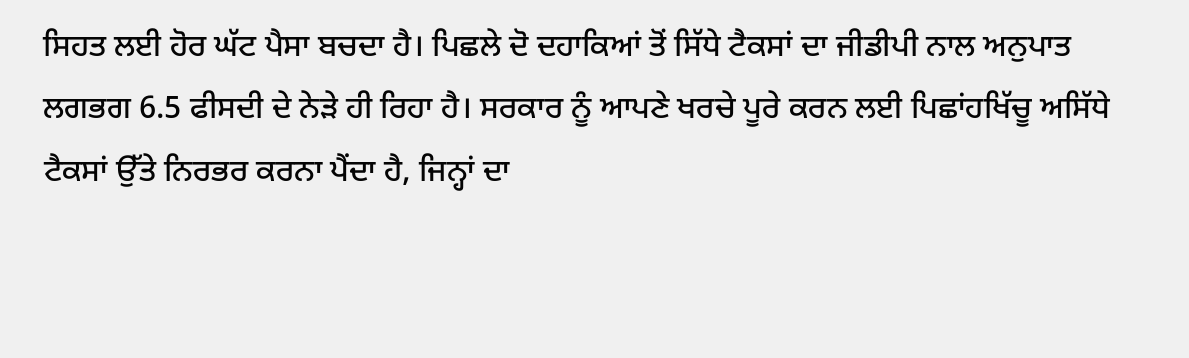ਸਿਹਤ ਲਈ ਹੋਰ ਘੱਟ ਪੈਸਾ ਬਚਦਾ ਹੈ। ਪਿਛਲੇ ਦੋ ਦਹਾਕਿਆਂ ਤੋਂ ਸਿੱਧੇ ਟੈਕਸਾਂ ਦਾ ਜੀਡੀਪੀ ਨਾਲ ਅਨੁਪਾਤ ਲਗਭਗ 6.5 ਫੀਸਦੀ ਦੇ ਨੇੜੇ ਹੀ ਰਿਹਾ ਹੈ। ਸਰਕਾਰ ਨੂੰ ਆਪਣੇ ਖਰਚੇ ਪੂਰੇ ਕਰਨ ਲਈ ਪਿਛਾਂਹਖਿੱਚੂ ਅਸਿੱਧੇ ਟੈਕਸਾਂ ਉੱਤੇ ਨਿਰਭਰ ਕਰਨਾ ਪੈਂਦਾ ਹੈ, ਜਿਨ੍ਹਾਂ ਦਾ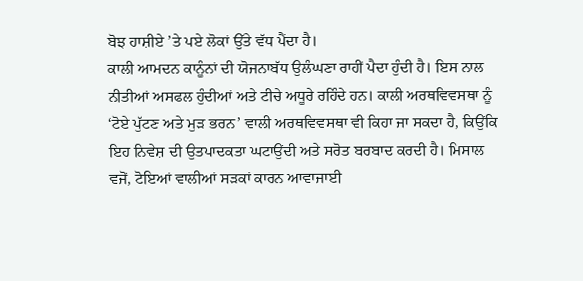ਬੋਝ ਹਾਸ਼ੀਏ ’ਤੇ ਪਏ ਲੋਕਾਂ ਉੱਤੇ ਵੱਧ ਪੈਂਦਾ ਹੈ।
ਕਾਲੀ ਆਮਦਨ ਕਾਨੂੰਨਾਂ ਦੀ ਯੋਜਨਾਬੱਧ ਉਲੰਘਣਾ ਰਾਹੀਂ ਪੈਦਾ ਹੁੰਦੀ ਹੈ। ਇਸ ਨਾਲ ਨੀਤੀਆਂ ਅਸਫਲ ਹੁੰਦੀਆਂ ਅਤੇ ਟੀਚੇ ਅਧੂਰੇ ਰਹਿੰਦੇ ਹਨ। ਕਾਲੀ ਅਰਥਵਿਵਸਥਾ ਨੂੰ ‘ਟੋਏ ਪੁੱਟਣ ਅਤੇ ਮੁੜ ਭਰਨ’ ਵਾਲੀ ਅਰਥਵਿਵਸਥਾ ਵੀ ਕਿਹਾ ਜਾ ਸਕਦਾ ਹੈ, ਕਿਉਂਕਿ ਇਹ ਨਿਵੇਸ਼ ਦੀ ਉਤਪਾਦਕਤਾ ਘਟਾਉਂਦੀ ਅਤੇ ਸਰੋਤ ਬਰਬਾਦ ਕਰਦੀ ਹੈ। ਮਿਸਾਲ ਵਜੋਂ, ਟੋਇਆਂ ਵਾਲੀਆਂ ਸੜਕਾਂ ਕਾਰਨ ਆਵਾਜਾਈ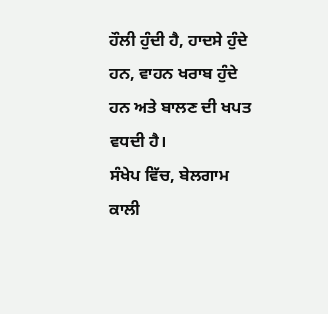ਹੌਲੀ ਹੁੰਦੀ ਹੈ, ਹਾਦਸੇ ਹੁੰਦੇ ਹਨ, ਵਾਹਨ ਖਰਾਬ ਹੁੰਦੇ ਹਨ ਅਤੇ ਬਾਲਣ ਦੀ ਖਪਤ ਵਧਦੀ ਹੈ।
ਸੰਖੇਪ ਵਿੱਚ, ਬੇਲਗਾਮ ਕਾਲੀ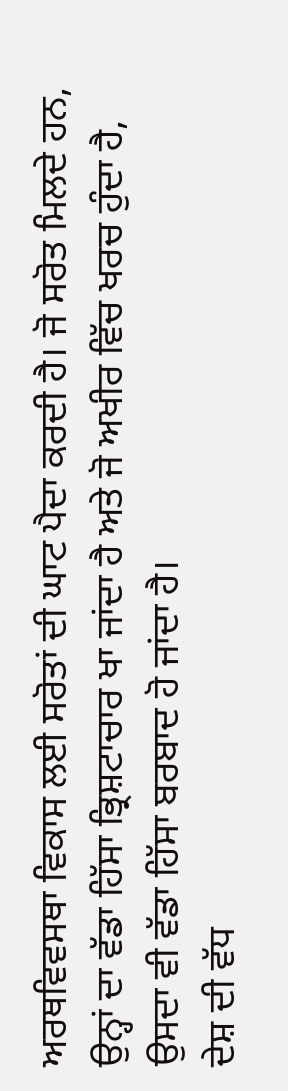ਅਰਥਵਿਵਸਥਾ ਵਿਕਾਸ ਲਈ ਸਰੋਤਾਂ ਦੀ ਘਾਟ ਪੈਦਾ ਕਰਦੀ ਹੈ। ਜੋ ਸਰੋਤ ਮਿਲਦੇ ਹਨ, ਉਨ੍ਹਾਂ ਦਾ ਵੱਡਾ ਹਿੱਸਾ ਭ੍ਰਿਸ਼ਟਾਚਾਰ ਖਾ ਜਾਂਦਾ ਹੈ ਅਤੇ ਜੋ ਅਖੀਰ ਵਿੱਚ ਖਰਚ ਹੁੰਦਾ ਹੈ, ਉਸਦਾ ਵੀ ਵੱਡਾ ਹਿੱਸਾ ਬਰਬਾਦ ਹੋ ਜਾਂਦਾ ਹੈ।
ਦੇਸ਼ ਦੀ ਵੱਧ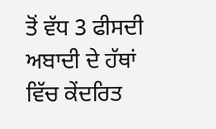ਤੋਂ ਵੱਧ 3 ਫੀਸਦੀ ਅਬਾਦੀ ਦੇ ਹੱਥਾਂ ਵਿੱਚ ਕੇਂਦਰਿਤ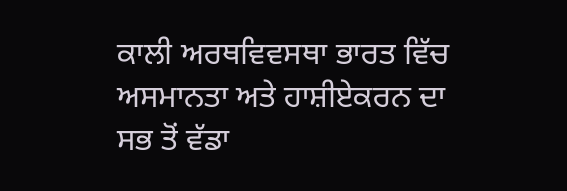ਕਾਲੀ ਅਰਥਵਿਵਸਥਾ ਭਾਰਤ ਵਿੱਚ ਅਸਮਾਨਤਾ ਅਤੇ ਹਾਸ਼ੀਏਕਰਨ ਦਾ ਸਭ ਤੋਂ ਵੱਡਾ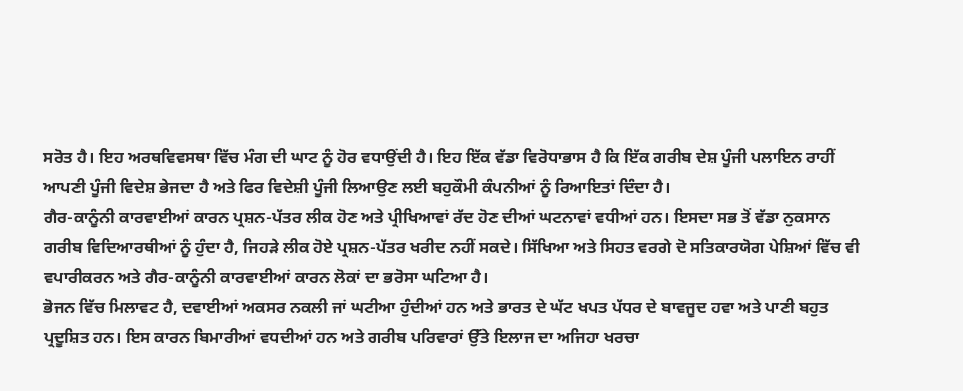ਸਰੋਤ ਹੈ। ਇਹ ਅਰਥਵਿਵਸਥਾ ਵਿੱਚ ਮੰਗ ਦੀ ਘਾਟ ਨੂੰ ਹੋਰ ਵਧਾਉਂਦੀ ਹੈ। ਇਹ ਇੱਕ ਵੱਡਾ ਵਿਰੋਧਾਭਾਸ ਹੈ ਕਿ ਇੱਕ ਗਰੀਬ ਦੇਸ਼ ਪੂੰਜੀ ਪਲਾਇਨ ਰਾਹੀਂ ਆਪਣੀ ਪੂੰਜੀ ਵਿਦੇਸ਼ ਭੇਜਦਾ ਹੈ ਅਤੇ ਫਿਰ ਵਿਦੇਸ਼ੀ ਪੂੰਜੀ ਲਿਆਉਣ ਲਈ ਬਹੁਕੌਮੀ ਕੰਪਨੀਆਂ ਨੂੰ ਰਿਆਇਤਾਂ ਦਿੰਦਾ ਹੈ।
ਗੈਰ-ਕਾਨੂੰਨੀ ਕਾਰਵਾਈਆਂ ਕਾਰਨ ਪ੍ਰਸ਼ਨ-ਪੱਤਰ ਲੀਕ ਹੋਣ ਅਤੇ ਪ੍ਰੀਖਿਆਵਾਂ ਰੱਦ ਹੋਣ ਦੀਆਂ ਘਟਨਾਵਾਂ ਵਧੀਆਂ ਹਨ। ਇਸਦਾ ਸਭ ਤੋਂ ਵੱਡਾ ਨੁਕਸਾਨ ਗਰੀਬ ਵਿਦਿਆਰਥੀਆਂ ਨੂੰ ਹੁੰਦਾ ਹੈ, ਜਿਹੜੇ ਲੀਕ ਹੋਏ ਪ੍ਰਸ਼ਨ-ਪੱਤਰ ਖਰੀਦ ਨਹੀਂ ਸਕਦੇ। ਸਿੱਖਿਆ ਅਤੇ ਸਿਹਤ ਵਰਗੇ ਦੋ ਸਤਿਕਾਰਯੋਗ ਪੇਸ਼ਿਆਂ ਵਿੱਚ ਵੀ ਵਪਾਰੀਕਰਨ ਅਤੇ ਗੈਰ-ਕਾਨੂੰਨੀ ਕਾਰਵਾਈਆਂ ਕਾਰਨ ਲੋਕਾਂ ਦਾ ਭਰੋਸਾ ਘਟਿਆ ਹੈ।
ਭੋਜਨ ਵਿੱਚ ਮਿਲਾਵਟ ਹੈ, ਦਵਾਈਆਂ ਅਕਸਰ ਨਕਲੀ ਜਾਂ ਘਟੀਆ ਹੁੰਦੀਆਂ ਹਨ ਅਤੇ ਭਾਰਤ ਦੇ ਘੱਟ ਖਪਤ ਪੱਧਰ ਦੇ ਬਾਵਜੂਦ ਹਵਾ ਅਤੇ ਪਾਣੀ ਬਹੁਤ ਪ੍ਰਦੂਸ਼ਿਤ ਹਨ। ਇਸ ਕਾਰਨ ਬਿਮਾਰੀਆਂ ਵਧਦੀਆਂ ਹਨ ਅਤੇ ਗਰੀਬ ਪਰਿਵਾਰਾਂ ਉੱਤੇ ਇਲਾਜ ਦਾ ਅਜਿਹਾ ਖਰਚਾ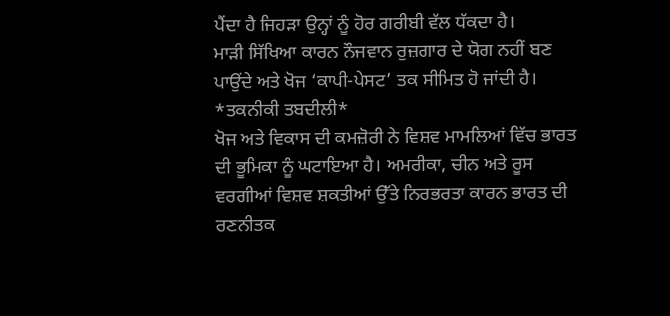ਪੈਂਦਾ ਹੈ ਜਿਹੜਾ ਉਨ੍ਹਾਂ ਨੂੰ ਹੋਰ ਗਰੀਬੀ ਵੱਲ ਧੱਕਦਾ ਹੈ।
ਮਾੜੀ ਸਿੱਖਿਆ ਕਾਰਨ ਨੌਜਵਾਨ ਰੁਜ਼ਗਾਰ ਦੇ ਯੋਗ ਨਹੀਂ ਬਣ ਪਾਉਂਦੇ ਅਤੇ ਖੋਜ ‘ਕਾਪੀ-ਪੇਸਟ’ ਤਕ ਸੀਮਿਤ ਹੋ ਜਾਂਦੀ ਹੈ।
*ਤਕਨੀਕੀ ਤਬਦੀਲੀ*
ਖੋਜ ਅਤੇ ਵਿਕਾਸ ਦੀ ਕਮਜ਼ੋਰੀ ਨੇ ਵਿਸ਼ਵ ਮਾਮਲਿਆਂ ਵਿੱਚ ਭਾਰਤ ਦੀ ਭੂਮਿਕਾ ਨੂੰ ਘਟਾਇਆ ਹੈ। ਅਮਰੀਕਾ, ਚੀਨ ਅਤੇ ਰੂਸ ਵਰਗੀਆਂ ਵਿਸ਼ਵ ਸ਼ਕਤੀਆਂ ਉੱਤੇ ਨਿਰਭਰਤਾ ਕਾਰਨ ਭਾਰਤ ਦੀ ਰਣਨੀਤਕ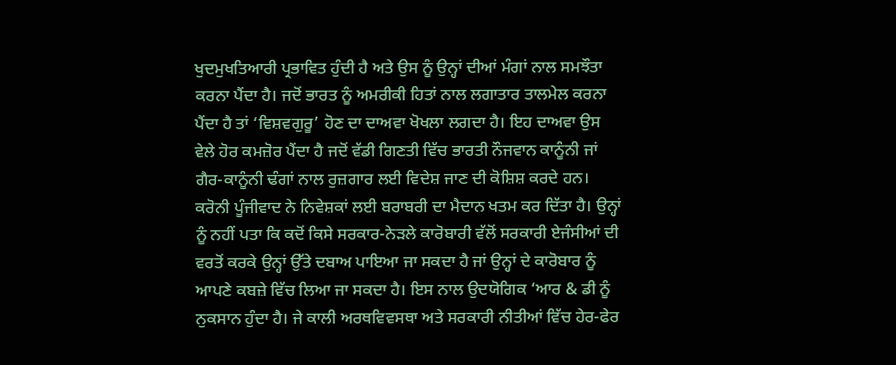ਖੁਦਮੁਖਤਿਆਰੀ ਪ੍ਰਭਾਵਿਤ ਹੁੰਦੀ ਹੈ ਅਤੇ ਉਸ ਨੂੰ ਉਨ੍ਹਾਂ ਦੀਆਂ ਮੰਗਾਂ ਨਾਲ ਸਮਝੌਤਾ ਕਰਨਾ ਪੈਂਦਾ ਹੈ। ਜਦੋਂ ਭਾਰਤ ਨੂੰ ਅਮਰੀਕੀ ਹਿਤਾਂ ਨਾਲ ਲਗਾਤਾਰ ਤਾਲਮੇਲ ਕਰਨਾ ਪੈਂਦਾ ਹੈ ਤਾਂ ‘ਵਿਸ਼ਵਗੁਰੂ’ ਹੋਣ ਦਾ ਦਾਅਵਾ ਖੋਖਲਾ ਲਗਦਾ ਹੈ। ਇਹ ਦਾਅਵਾ ਉਸ ਵੇਲੇ ਹੋਰ ਕਮਜ਼ੋਰ ਪੈਂਦਾ ਹੈ ਜਦੋਂ ਵੱਡੀ ਗਿਣਤੀ ਵਿੱਚ ਭਾਰਤੀ ਨੌਜਵਾਨ ਕਾਨੂੰਨੀ ਜਾਂ ਗੈਰ-ਕਾਨੂੰਨੀ ਢੰਗਾਂ ਨਾਲ ਰੁਜ਼ਗਾਰ ਲਈ ਵਿਦੇਸ਼ ਜਾਣ ਦੀ ਕੋਸ਼ਿਸ਼ ਕਰਦੇ ਹਨ।
ਕਰੋਨੀ ਪੂੰਜੀਵਾਦ ਨੇ ਨਿਵੇਸ਼ਕਾਂ ਲਈ ਬਰਾਬਰੀ ਦਾ ਮੈਦਾਨ ਖਤਮ ਕਰ ਦਿੱਤਾ ਹੈ। ਉਨ੍ਹਾਂ ਨੂੰ ਨਹੀਂ ਪਤਾ ਕਿ ਕਦੋਂ ਕਿਸੇ ਸਰਕਾਰ-ਨੇੜਲੇ ਕਾਰੋਬਾਰੀ ਵੱਲੋਂ ਸਰਕਾਰੀ ਏਜੰਸੀਆਂ ਦੀ ਵਰਤੋਂ ਕਰਕੇ ਉਨ੍ਹਾਂ ਉੱਤੇ ਦਬਾਅ ਪਾਇਆ ਜਾ ਸਕਦਾ ਹੈ ਜਾਂ ਉਨ੍ਹਾਂ ਦੇ ਕਾਰੋਬਾਰ ਨੂੰ ਆਪਣੇ ਕਬਜ਼ੇ ਵਿੱਚ ਲਿਆ ਜਾ ਸਕਦਾ ਹੈ। ਇਸ ਨਾਲ ਉਦਯੋਗਿਕ ‘ਆਰ & ਡੀ ਨੂੰ ਨੁਕਸਾਨ ਹੁੰਦਾ ਹੈ। ਜੇ ਕਾਲੀ ਅਰਥਵਿਵਸਥਾ ਅਤੇ ਸਰਕਾਰੀ ਨੀਤੀਆਂ ਵਿੱਚ ਹੇਰ-ਫੇਰ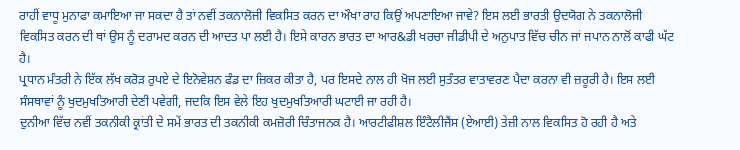ਰਾਹੀਂ ਵਾਧੂ ਮੁਨਾਫਾ ਕਮਾਇਆ ਜਾ ਸਕਦਾ ਹੈ ਤਾਂ ਨਵੀਂ ਤਕਨਾਲੋਜੀ ਵਿਕਸਿਤ ਕਰਨ ਦਾ ਔਖਾ ਰਾਹ ਕਿਉਂ ਅਪਣਾਇਆ ਜਾਵੇ? ਇਸ ਲਈ ਭਾਰਤੀ ਉਦਯੋਗ ਨੇ ਤਕਨਾਲੋਜੀ ਵਿਕਸਿਤ ਕਰਨ ਦੀ ਥਾਂ ਉਸ ਨੂੰ ਦਰਾਮਦ ਕਰਨ ਦੀ ਆਦਤ ਪਾ ਲਈ ਹੈ। ਇਸੇ ਕਾਰਨ ਭਾਰਤ ਦਾ ਆਰ&ਡੀ ਖਰਚਾ ਜੀਡੀਪੀ ਦੇ ਅਨੁਪਾਤ ਵਿੱਚ ਚੀਨ ਜਾਂ ਜਪਾਨ ਨਾਲੋਂ ਕਾਫੀ ਘੱਟ ਹੈ।
ਪ੍ਰਧਾਨ ਮੰਤਰੀ ਨੇ ਇੱਕ ਲੱਖ ਕਰੋੜ ਰੁਪਏ ਦੇ ਇਨੋਵੇਸ਼ਨ ਫੰਡ ਦਾ ਜ਼ਿਕਰ ਕੀਤਾ ਹੈ, ਪਰ ਇਸਦੇ ਨਾਲ ਹੀ ਖੋਜ ਲਈ ਸੁਤੰਤਰ ਵਾਤਾਵਰਣ ਪੈਦਾ ਕਰਨਾ ਵੀ ਜ਼ਰੂਰੀ ਹੈ। ਇਸ ਲਈ ਸੰਸਥਾਵਾਂ ਨੂੰ ਖੁਦਮੁਖਤਿਆਰੀ ਦੇਣੀ ਪਵੇਗੀ, ਜਦਕਿ ਇਸ ਵੇਲੇ ਇਹ ਖੁਦਮੁਖਤਿਆਰੀ ਘਟਾਈ ਜਾ ਰਹੀ ਹੈ।
ਦੁਨੀਆ ਵਿੱਚ ਨਵੀਂ ਤਕਨੀਕੀ ਕ੍ਰਾਂਤੀ ਦੇ ਸਮੇਂ ਭਾਰਤ ਦੀ ਤਕਨੀਕੀ ਕਮਜ਼ੋਰੀ ਚਿੰਤਾਜਨਕ ਹੈ। ਆਰਟੀਫੀਸ਼ਲ ਇੰਟੈਲੀਜੈਂਸ (ਏਆਈ) ਤੇਜ਼ੀ ਨਾਲ ਵਿਕਸਿਤ ਹੋ ਰਹੀ ਹੈ ਅਤੇ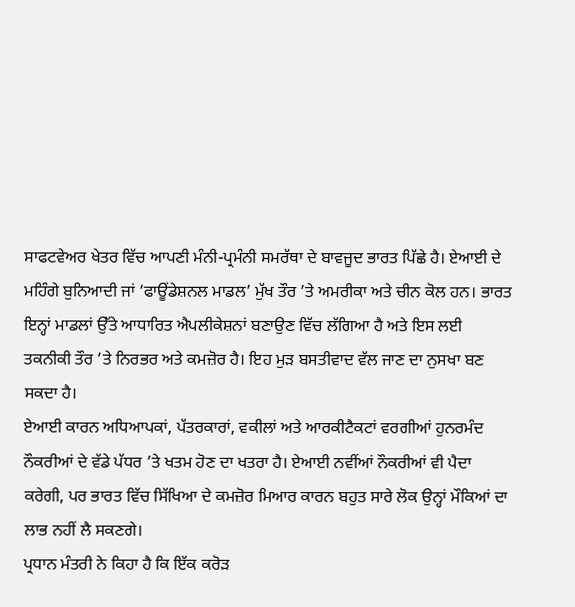ਸਾਫਟਵੇਅਰ ਖੇਤਰ ਵਿੱਚ ਆਪਣੀ ਮੰਨੀ-ਪ੍ਰਮੰਨੀ ਸਮਰੱਥਾ ਦੇ ਬਾਵਜੂਦ ਭਾਰਤ ਪਿੱਛੇ ਹੈ। ਏਆਈ ਦੇ ਮਹਿੰਗੇ ਬੁਨਿਆਦੀ ਜਾਂ ‘ਫਾਊਂਡੇਸ਼ਨਲ ਮਾਡਲ’ ਮੁੱਖ ਤੌਰ ’ਤੇ ਅਮਰੀਕਾ ਅਤੇ ਚੀਨ ਕੋਲ ਹਨ। ਭਾਰਤ ਇਨ੍ਹਾਂ ਮਾਡਲਾਂ ਉੱਤੇ ਆਧਾਰਿਤ ਐਪਲੀਕੇਸ਼ਨਾਂ ਬਣਾਉਣ ਵਿੱਚ ਲੱਗਿਆ ਹੈ ਅਤੇ ਇਸ ਲਈ ਤਕਨੀਕੀ ਤੌਰ ’ਤੇ ਨਿਰਭਰ ਅਤੇ ਕਮਜ਼ੋਰ ਹੈ। ਇਹ ਮੁੜ ਬਸਤੀਵਾਦ ਵੱਲ ਜਾਣ ਦਾ ਨੁਸਖਾ ਬਣ ਸਕਦਾ ਹੈ।
ਏਆਈ ਕਾਰਨ ਅਧਿਆਪਕਾਂ, ਪੱਤਰਕਾਰਾਂ, ਵਕੀਲਾਂ ਅਤੇ ਆਰਕੀਟੈਕਟਾਂ ਵਰਗੀਆਂ ਹੁਨਰਮੰਦ ਨੌਕਰੀਆਂ ਦੇ ਵੱਡੇ ਪੱਧਰ ’ਤੇ ਖਤਮ ਹੋਣ ਦਾ ਖਤਰਾ ਹੈ। ਏਆਈ ਨਵੀਂਆਂ ਨੌਕਰੀਆਂ ਵੀ ਪੈਦਾ ਕਰੇਗੀ, ਪਰ ਭਾਰਤ ਵਿੱਚ ਸਿੱਖਿਆ ਦੇ ਕਮਜ਼ੋਰ ਮਿਆਰ ਕਾਰਨ ਬਹੁਤ ਸਾਰੇ ਲੋਕ ਉਨ੍ਹਾਂ ਮੌਕਿਆਂ ਦਾ ਲਾਭ ਨਹੀਂ ਲੈ ਸਕਣਗੇ।
ਪ੍ਰਧਾਨ ਮੰਤਰੀ ਨੇ ਕਿਹਾ ਹੈ ਕਿ ਇੱਕ ਕਰੋੜ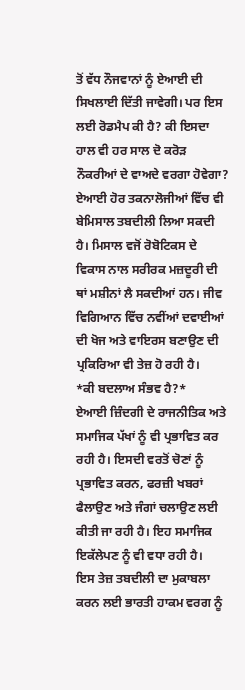ਤੋਂ ਵੱਧ ਨੌਜਵਾਨਾਂ ਨੂੰ ਏਆਈ ਦੀ ਸਿਖਲਾਈ ਦਿੱਤੀ ਜਾਵੇਗੀ। ਪਰ ਇਸ ਲਈ ਰੋਡਮੈਪ ਕੀ ਹੈ? ਕੀ ਇਸਦਾ ਹਾਲ ਵੀ ਹਰ ਸਾਲ ਦੋ ਕਰੋੜ ਨੌਕਰੀਆਂ ਦੇ ਵਾਅਦੇ ਵਰਗਾ ਹੋਵੇਗਾ? ਏਆਈ ਹੋਰ ਤਕਨਾਲੋਜੀਆਂ ਵਿੱਚ ਵੀ ਬੇਮਿਸਾਲ ਤਬਦੀਲੀ ਲਿਆ ਸਕਦੀ ਹੈ। ਮਿਸਾਲ ਵਜੋਂ ਰੋਬੋਟਿਕਸ ਦੇ ਵਿਕਾਸ ਨਾਲ ਸਰੀਰਕ ਮਜ਼ਦੂਰੀ ਦੀ ਥਾਂ ਮਸ਼ੀਨਾਂ ਲੈ ਸਕਦੀਆਂ ਹਨ। ਜੀਵ ਵਿਗਿਆਨ ਵਿੱਚ ਨਵੀਂਆਂ ਦਵਾਈਆਂ ਦੀ ਖੋਜ ਅਤੇ ਵਾਇਰਸ ਬਣਾਉਣ ਦੀ ਪ੍ਰਕਿਰਿਆ ਵੀ ਤੇਜ਼ ਹੋ ਰਹੀ ਹੈ।
*ਕੀ ਬਦਲਾਅ ਸੰਭਵ ਹੈ?*
ਏਆਈ ਜ਼ਿੰਦਗੀ ਦੇ ਰਾਜਨੀਤਿਕ ਅਤੇ ਸਮਾਜਿਕ ਪੱਖਾਂ ਨੂੰ ਵੀ ਪ੍ਰਭਾਵਿਤ ਕਰ ਰਹੀ ਹੈ। ਇਸਦੀ ਵਰਤੋਂ ਚੋਣਾਂ ਨੂੰ ਪ੍ਰਭਾਵਿਤ ਕਰਨ, ਫਰਜ਼ੀ ਖਬਰਾਂ ਫੈਲਾਉਣ ਅਤੇ ਜੰਗਾਂ ਚਲਾਉਣ ਲਈ ਕੀਤੀ ਜਾ ਰਹੀ ਹੈ। ਇਹ ਸਮਾਜਿਕ ਇਕੱਲੇਪਣ ਨੂੰ ਵੀ ਵਧਾ ਰਹੀ ਹੈ।
ਇਸ ਤੇਜ਼ ਤਬਦੀਲੀ ਦਾ ਮੁਕਾਬਲਾ ਕਰਨ ਲਈ ਭਾਰਤੀ ਹਾਕਮ ਵਰਗ ਨੂੰ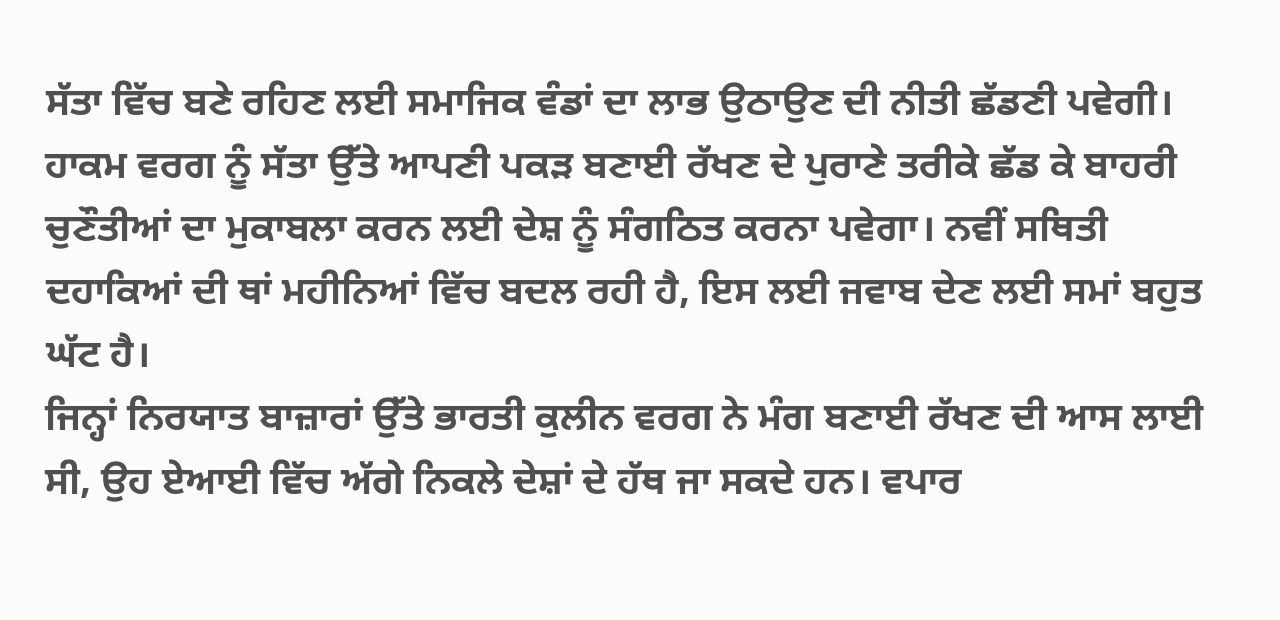ਸੱਤਾ ਵਿੱਚ ਬਣੇ ਰਹਿਣ ਲਈ ਸਮਾਜਿਕ ਵੰਡਾਂ ਦਾ ਲਾਭ ਉਠਾਉਣ ਦੀ ਨੀਤੀ ਛੱਡਣੀ ਪਵੇਗੀ। ਹਾਕਮ ਵਰਗ ਨੂੰ ਸੱਤਾ ਉੱਤੇ ਆਪਣੀ ਪਕੜ ਬਣਾਈ ਰੱਖਣ ਦੇ ਪੁਰਾਣੇ ਤਰੀਕੇ ਛੱਡ ਕੇ ਬਾਹਰੀ ਚੁਣੌਤੀਆਂ ਦਾ ਮੁਕਾਬਲਾ ਕਰਨ ਲਈ ਦੇਸ਼ ਨੂੰ ਸੰਗਠਿਤ ਕਰਨਾ ਪਵੇਗਾ। ਨਵੀਂ ਸਥਿਤੀ ਦਹਾਕਿਆਂ ਦੀ ਥਾਂ ਮਹੀਨਿਆਂ ਵਿੱਚ ਬਦਲ ਰਹੀ ਹੈ, ਇਸ ਲਈ ਜਵਾਬ ਦੇਣ ਲਈ ਸਮਾਂ ਬਹੁਤ ਘੱਟ ਹੈ।
ਜਿਨ੍ਹਾਂ ਨਿਰਯਾਤ ਬਾਜ਼ਾਰਾਂ ਉੱਤੇ ਭਾਰਤੀ ਕੁਲੀਨ ਵਰਗ ਨੇ ਮੰਗ ਬਣਾਈ ਰੱਖਣ ਦੀ ਆਸ ਲਾਈ ਸੀ, ਉਹ ਏਆਈ ਵਿੱਚ ਅੱਗੇ ਨਿਕਲੇ ਦੇਸ਼ਾਂ ਦੇ ਹੱਥ ਜਾ ਸਕਦੇ ਹਨ। ਵਪਾਰ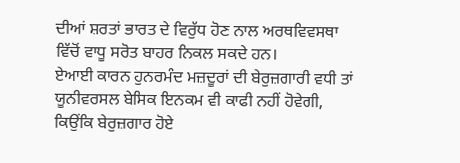ਦੀਆਂ ਸ਼ਰਤਾਂ ਭਾਰਤ ਦੇ ਵਿਰੁੱਧ ਹੋਣ ਨਾਲ ਅਰਥਵਿਵਸਥਾ ਵਿੱਚੋਂ ਵਾਧੂ ਸਰੋਤ ਬਾਹਰ ਨਿਕਲ ਸਕਦੇ ਹਨ।
ਏਆਈ ਕਾਰਨ ਹੁਨਰਮੰਦ ਮਜ਼ਦੂਰਾਂ ਦੀ ਬੇਰੁਜ਼ਗਾਰੀ ਵਧੀ ਤਾਂ ਯੂਨੀਵਰਸਲ ਬੇਸਿਕ ਇਨਕਮ ਵੀ ਕਾਫੀ ਨਹੀਂ ਹੋਵੇਗੀ, ਕਿਉਂਕਿ ਬੇਰੁਜ਼ਗਾਰ ਹੋਏ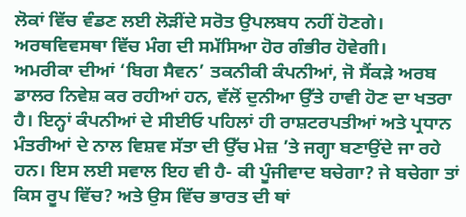ਲੋਕਾਂ ਵਿੱਚ ਵੰਡਣ ਲਈ ਲੋੜੀਂਦੇ ਸਰੋਤ ਉਪਲਬਧ ਨਹੀਂ ਹੋਣਗੇ। ਅਰਥਵਿਵਸਥਾ ਵਿੱਚ ਮੰਗ ਦੀ ਸਮੱਸਿਆ ਹੋਰ ਗੰਭੀਰ ਹੋਵੇਗੀ।
ਅਮਰੀਕਾ ਦੀਆਂ ‘ਬਿਗ ਸੈਵਨ’ ਤਕਨੀਕੀ ਕੰਪਨੀਆਂ, ਜੋ ਸੈਂਕੜੇ ਅਰਬ ਡਾਲਰ ਨਿਵੇਸ਼ ਕਰ ਰਹੀਆਂ ਹਨ, ਵੱਲੋਂ ਦੁਨੀਆ ਉੱਤੇ ਹਾਵੀ ਹੋਣ ਦਾ ਖਤਰਾ ਹੈ। ਇਨ੍ਹਾਂ ਕੰਪਨੀਆਂ ਦੇ ਸੀਈਓ ਪਹਿਲਾਂ ਹੀ ਰਾਸ਼ਟਰਪਤੀਆਂ ਅਤੇ ਪ੍ਰਧਾਨ ਮੰਤਰੀਆਂ ਦੇ ਨਾਲ ਵਿਸ਼ਵ ਸੱਤਾ ਦੀ ਉੱਚ ਮੇਜ਼ ’ਤੇ ਜਗ੍ਹਾ ਬਣਾਉਂਦੇ ਜਾ ਰਹੇ ਹਨ। ਇਸ ਲਈ ਸਵਾਲ ਇਹ ਵੀ ਹੈ- ਕੀ ਪੂੰਜੀਵਾਦ ਬਚੇਗਾ? ਜੇ ਬਚੇਗਾ ਤਾਂ ਕਿਸ ਰੂਪ ਵਿੱਚ? ਅਤੇ ਉਸ ਵਿੱਚ ਭਾਰਤ ਦੀ ਥਾਂ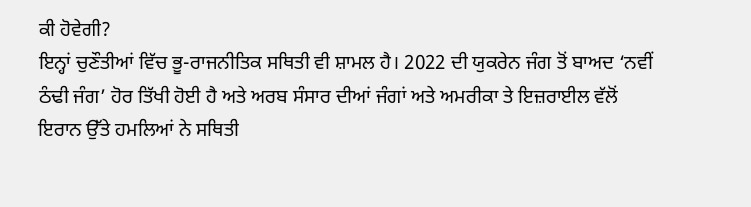ਕੀ ਹੋਵੇਗੀ?
ਇਨ੍ਹਾਂ ਚੁਣੌਤੀਆਂ ਵਿੱਚ ਭੂ-ਰਾਜਨੀਤਿਕ ਸਥਿਤੀ ਵੀ ਸ਼ਾਮਲ ਹੈ। 2022 ਦੀ ਯੁਕਰੇਨ ਜੰਗ ਤੋਂ ਬਾਅਦ ‘ਨਵੀਂ ਠੰਢੀ ਜੰਗ’ ਹੋਰ ਤਿੱਖੀ ਹੋਈ ਹੈ ਅਤੇ ਅਰਬ ਸੰਸਾਰ ਦੀਆਂ ਜੰਗਾਂ ਅਤੇ ਅਮਰੀਕਾ ਤੇ ਇਜ਼ਰਾਈਲ ਵੱਲੋਂ ਇਰਾਨ ਉੱਤੇ ਹਮਲਿਆਂ ਨੇ ਸਥਿਤੀ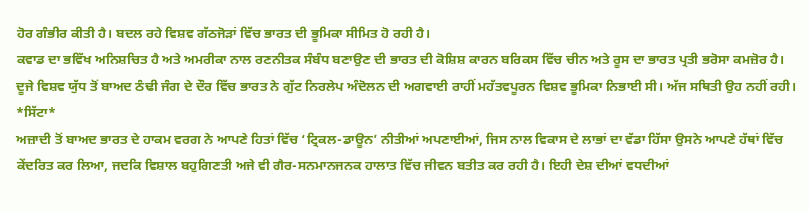ਹੋਰ ਗੰਭੀਰ ਕੀਤੀ ਹੈ। ਬਦਲ ਰਹੇ ਵਿਸ਼ਵ ਗੱਠਜੋੜਾਂ ਵਿੱਚ ਭਾਰਤ ਦੀ ਭੂਮਿਕਾ ਸੀਮਿਤ ਹੋ ਰਹੀ ਹੈ।
ਕਵਾਡ ਦਾ ਭਵਿੱਖ ਅਨਿਸ਼ਚਿਤ ਹੈ ਅਤੇ ਅਮਰੀਕਾ ਨਾਲ ਰਣਨੀਤਕ ਸੰਬੰਧ ਬਣਾਉਣ ਦੀ ਭਾਰਤ ਦੀ ਕੋਸ਼ਿਸ਼ ਕਾਰਨ ਬਰਿਕਸ ਵਿੱਚ ਚੀਨ ਅਤੇ ਰੂਸ ਦਾ ਭਾਰਤ ਪ੍ਰਤੀ ਭਰੋਸਾ ਕਮਜ਼ੋਰ ਹੈ। ਦੂਜੇ ਵਿਸ਼ਵ ਯੁੱਧ ਤੋਂ ਬਾਅਦ ਠੰਢੀ ਜੰਗ ਦੇ ਦੌਰ ਵਿੱਚ ਭਾਰਤ ਨੇ ਗੁੱਟ ਨਿਰਲੇਪ ਅੰਦੋਲਨ ਦੀ ਅਗਵਾਈ ਰਾਹੀਂ ਮਹੱਤਵਪੂਰਨ ਵਿਸ਼ਵ ਭੂਮਿਕਾ ਨਿਭਾਈ ਸੀ। ਅੱਜ ਸਥਿਤੀ ਉਹ ਨਹੀਂ ਰਹੀ।
*ਸਿੱਟਾ*
ਅਜ਼ਾਦੀ ਤੋਂ ਬਾਅਦ ਭਾਰਤ ਦੇ ਹਾਕਮ ਵਰਗ ਨੇ ਆਪਣੇ ਹਿਤਾਂ ਵਿੱਚ ‘ਟ੍ਰਿਕਲ-ਡਾਊਨ’ ਨੀਤੀਆਂ ਅਪਣਾਈਆਂ, ਜਿਸ ਨਾਲ ਵਿਕਾਸ ਦੇ ਲਾਭਾਂ ਦਾ ਵੱਡਾ ਹਿੱਸਾ ਉਸਨੇ ਆਪਣੇ ਹੱਥਾਂ ਵਿੱਚ ਕੇਂਦਰਿਤ ਕਰ ਲਿਆ, ਜਦਕਿ ਵਿਸ਼ਾਲ ਬਹੁਗਿਣਤੀ ਅਜੇ ਵੀ ਗੈਰ-ਸਨਮਾਨਜਨਕ ਹਾਲਾਤ ਵਿੱਚ ਜੀਵਨ ਬਤੀਤ ਕਰ ਰਹੀ ਹੈ। ਇਹੀ ਦੇਸ਼ ਦੀਆਂ ਵਧਦੀਆਂ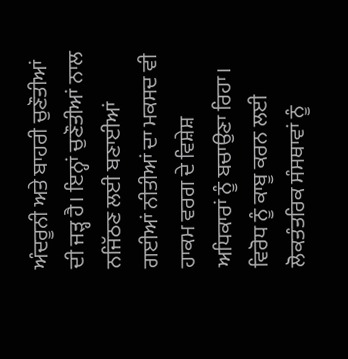ਅੰਦਰੂਨੀ ਅਤੇ ਬਾਹਰੀ ਚੁਣੌਤੀਆਂ ਦੀ ਜੜ੍ਹ ਹੈ। ਇਨ੍ਹਾਂ ਚੁਣੌਤੀਆਂ ਨਾਲ ਨਜਿੱਠਣ ਲਈ ਬਣਾਈਆਂ ਗਈਆਂ ਨੀਤੀਆਂ ਦਾ ਮਕਸਦ ਵੀ ਹਾਕਮ ਵਰਗ ਦੇ ਵਿਸ਼ੇਸ਼ ਅਧਿਕਾਰਾਂ ਨੂੰ ਬਚਾਉਣਾ ਰਿਹਾ। ਵਿਰੋਧ ਨੂੰ ਕਾਬੂ ਕਰਨ ਲਈ ਲੋਕਤੰਤਰਿਕ ਸੰਸਥਾਵਾਂ ਨੂੰ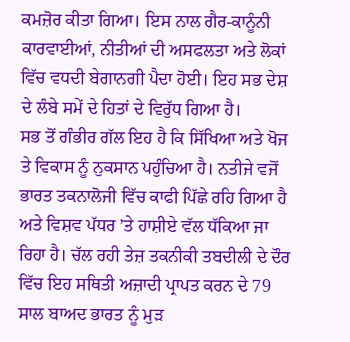ਕਮਜ਼ੋਰ ਕੀਤਾ ਗਿਆ। ਇਸ ਨਾਲ ਗੈਰ-ਕਾਨੂੰਨੀ ਕਾਰਵਾਈਆਂ, ਨੀਤੀਆਂ ਦੀ ਅਸਫਲਤਾ ਅਤੇ ਲੋਕਾਂ ਵਿੱਚ ਵਧਦੀ ਬੇਗਾਨਗੀ ਪੈਦਾ ਹੋਈ। ਇਹ ਸਭ ਦੇਸ਼ ਦੇ ਲੰਬੇ ਸਮੇਂ ਦੇ ਹਿਤਾਂ ਦੇ ਵਿਰੁੱਧ ਗਿਆ ਹੈ।
ਸਭ ਤੋਂ ਗੰਭੀਰ ਗੱਲ ਇਹ ਹੈ ਕਿ ਸਿੱਖਿਆ ਅਤੇ ਖੋਜ ਤੇ ਵਿਕਾਸ ਨੂੰ ਨੁਕਸਾਨ ਪਹੁੰਚਿਆ ਹੈ। ਨਤੀਜੇ ਵਜੋਂ ਭਾਰਤ ਤਕਨਾਲੋਜੀ ਵਿੱਚ ਕਾਫੀ ਪਿੱਛੇ ਰਹਿ ਗਿਆ ਹੈ ਅਤੇ ਵਿਸ਼ਵ ਪੱਧਰ ’ਤੇ ਹਾਸ਼ੀਏ ਵੱਲ ਧੱਕਿਆ ਜਾ ਰਿਹਾ ਹੈ। ਚੱਲ ਰਹੀ ਤੇਜ਼ ਤਕਨੀਕੀ ਤਬਦੀਲੀ ਦੇ ਦੌਰ ਵਿੱਚ ਇਹ ਸਥਿਤੀ ਅਜ਼ਾਦੀ ਪ੍ਰਾਪਤ ਕਰਨ ਦੇ 79 ਸਾਲ ਬਾਅਦ ਭਾਰਤ ਨੂੰ ਮੁੜ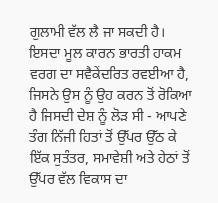ਗੁਲਾਮੀ ਵੱਲ ਲੈ ਜਾ ਸਕਦੀ ਹੈ। ਇਸਦਾ ਮੂਲ ਕਾਰਨ ਭਾਰਤੀ ਹਾਕਮ ਵਰਗ ਦਾ ਸਵੈਕੇਂਦਰਿਤ ਰਵਈਆ ਹੈ, ਜਿਸਨੇ ਉਸ ਨੂੰ ਉਹ ਕਰਨ ਤੋਂ ਰੋਕਿਆ ਹੈ ਜਿਸਦੀ ਦੇਸ਼ ਨੂੰ ਲੋੜ ਸੀ - ਆਪਣੇ ਤੰਗ ਨਿੱਜੀ ਹਿਤਾਂ ਤੋਂ ਉੱਪਰ ਉੱਠ ਕੇ ਇੱਕ ਸੁਤੰਤਰ, ਸਮਾਵੇਸ਼ੀ ਅਤੇ ਹੇਠਾਂ ਤੋਂ ਉੱਪਰ ਵੱਲ ਵਿਕਾਸ ਦਾ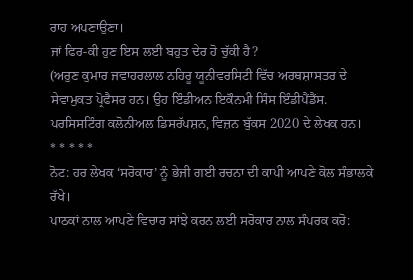ਰਾਹ ਅਪਣਾਉਣਾ।
ਜਾਂ ਫਿਰ-ਕੀ ਹੁਣ ਇਸ ਲਈ ਬਹੁਤ ਦੇਰ ਹੋ ਚੁੱਕੀ ਹੈ?
(ਅਰੁਣ ਕੁਮਾਰ ਜਵਾਹਰਲਾਲ ਨਹਿਰੂ ਯੂਨੀਵਰਸਿਟੀ ਵਿੱਚ ਅਰਥਸ਼ਾਸਤਰ ਦੇ ਸੇਵਾਮੁਕਤ ਪ੍ਰੋਫੈਸਰ ਹਨ। ਉਹ ਇੰਡੀਅਨ ਇਕੌਨਮੀ ਸਿੰਸ ਇੰਡੀਪੈਂਡੈਂਸ. ਪਰਸਿਸਟਿੰਗ ਕਲੋਨੀਅਲ ਡਿਸਰੱਪਸ਼ਨ, ਵਿਜ਼ਨ ਬੁੱਕਸ 2020 ਦੇ ਲੇਖਕ ਹਨ।
* * * * *
ਨੋਟ: ਹਰ ਲੇਖਕ ‘ਸਰੋਕਾਰ’ ਨੂੰ ਭੇਜੀ ਗਈ ਰਚਨਾ ਦੀ ਕਾਪੀ ਆਪਣੇ ਕੋਲ ਸੰਭਾਲਕੇ ਰੱਖੇ।
ਪਾਠਕਾਂ ਨਾਲ ਆਪਣੇ ਵਿਚਾਰ ਸਾਂਝੇ ਕਰਨ ਲਈ ਸਰੋਕਾਰ ਨਾਲ ਸੰਪਰਕ ਕਰੋ: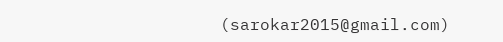(sarokar2015@gmail.com)